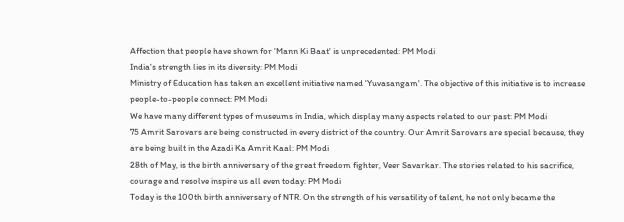Affection that people have shown for 'Mann Ki Baat' is unprecedented: PM Modi
India's strength lies in its diversity: PM Modi
Ministry of Education has taken an excellent initiative named 'Yuvasangam'. The objective of this initiative is to increase people-to-people connect: PM Modi
We have many different types of museums in India, which display many aspects related to our past: PM Modi
75 Amrit Sarovars are being constructed in every district of the country. Our Amrit Sarovars are special because, they are being built in the Azadi Ka Amrit Kaal: PM Modi
28th of May, is the birth anniversary of the great freedom fighter, Veer Savarkar. The stories related to his sacrifice, courage and resolve inspire us all even today: PM Modi
Today is the 100th birth anniversary of NTR. On the strength of his versatility of talent, he not only became the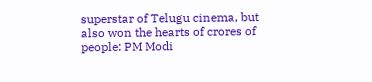superstar of Telugu cinema, but also won the hearts of crores of people: PM Modi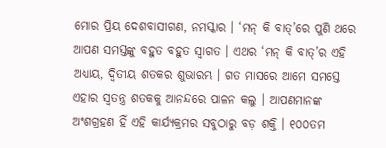ମୋର ପ୍ରିୟ ଦେଶବାସୀଗଣ, ନମସ୍କାର । ‘ମନ୍ କି ବାତ୍‌’ରେ ପୁଣି ଥରେ ଆପଣ ସମସ୍ତଙ୍କୁ ବହୁତ ବହୁତ ସ୍ୱାଗତ । ଏଥର ‘ମନ୍ କି ବାତ୍‌’ର ଏହି ଅଧ୍ୟାୟ, ଦ୍ୱିତୀୟ ଶତକର ଶୁଭାରମ୍ଭ । ଗତ ମାସରେ ଆମେ ସମସ୍ତେ ଏହାର ସ୍ୱତନ୍ତ୍ର ଶତକକୁ ଆନନ୍ଦରେ ପାଳନ କଲୁ । ଆପଣମାନଙ୍କ ଅଂଶଗ୍ରହଣ ହିଁ ଏହି କାର୍ଯ୍ୟକ୍ରମର ସବୁଠାରୁ ବଡ଼ ଶକ୍ତି । ୧୦୦ତମ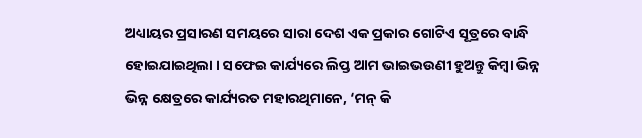ଅଧ୍ୟାୟର ପ୍ରସାରଣ ସମୟରେ ସାରା ଦେଶ ଏକ ପ୍ରକାର ଗୋଟିଏ ସୂତ୍ରରେ ବାନ୍ଧି ହୋଇଯାଇଥିଲା । ସଫେଇ କାର୍ଯ୍ୟରେ ଲିପ୍ତ ଆମ ଭାଇଭଉଣୀ ହୁଅନ୍ତୁ କିମ୍ବା ଭିନ୍ନ ଭିନ୍ନ କ୍ଷେତ୍ରରେ କାର୍ଯ୍ୟରତ ମହାରଥିମାନେ, ‘ମନ୍ କି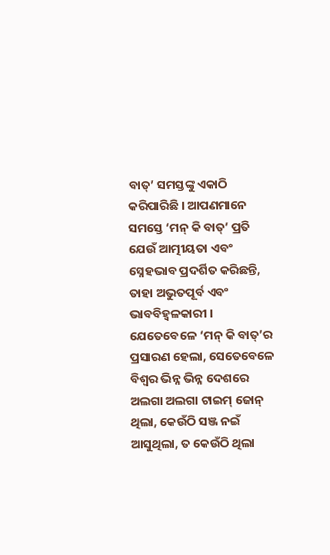ବାତ୍‌’ ସମସ୍ତଙ୍କୁ ଏକାଠି କରିପାରିଛି । ଆପଣମାନେ ସମସ୍ତେ ‘ମନ୍ କି ବାତ୍‌’ ପ୍ରତି ଯେଉଁ ଆତ୍ମୀୟତା ଏବଂ ସ୍ନେହଭାବ ପ୍ରଦର୍ଶିତ କରିଛନ୍ତି, ତାହା ଅଭୁତପୂର୍ବ ଏବଂ ଭାବବିହ୍ୱଳକାରୀ । ଯେତେବେଳେ ‘ମନ୍ କି ବାତ୍‌’ର ପ୍ରସାରଣ ହେଲା, ସେତେବେଳେ ବିଶ୍ୱର ଭିନ୍ନ ଭିନ୍ନ ଦେଶରେ ଅଲଗା ଅଲଗା ଟାଇମ୍ ଜୋନ୍ ଥିଲା, କେଉଁଠି ସଞ୍ଜ ନଇଁ ଆସୁଥିଲା, ତ କେଉଁଠି ଥିଲା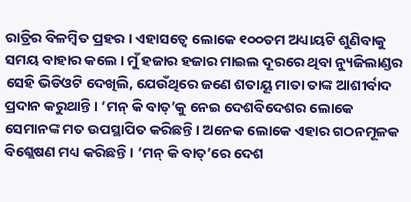ରାତ୍ରିର ବିଳମ୍ବିତ ପ୍ରହର । ଏହାସତ୍ୱେ ଲୋକେ ୧୦୦ତମ ଅଧ୍ୟାୟଟି ଶୁଣିବାକୁ ସମୟ ବାହାର କଲେ । ମୁଁ ହଜାର ହଜାର ମାଇଲ ଦୂରରେ ଥିବା ନ୍ୟୁଜିଲାଣ୍ଡର ସେହି ଭିଡିଓଟି ଦେଖିଲି, ଯେଉଁଥିରେ ଜଣେ ଶତାୟୂ ମାତା ତାଙ୍କ ଆଶୀର୍ବାଦ ପ୍ରଦାନ କରୁଥାନ୍ତି । ‘ମନ୍ କି ବାତ୍‌’କୁ ନେଇ ଦେଶବିଦେଶର ଲୋକେ ସେମାନଙ୍କ ମତ ଉପସ୍ଥାପିତ କରିଛନ୍ତି । ଅନେକ ଲୋକେ ଏହାର ଗଠନମୂଳକ ବିଶ୍ଲେଷଣ ମଧ୍ୟ କରିଛନ୍ତି । ‘ମନ୍ କି ବାତ୍‌’ରେ ଦେଶ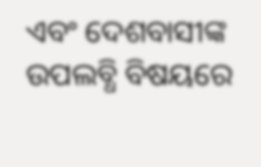ଏବଂ ଦେଶବାସୀଙ୍କ ଉପଲବ୍ଧି ବିଷୟରେ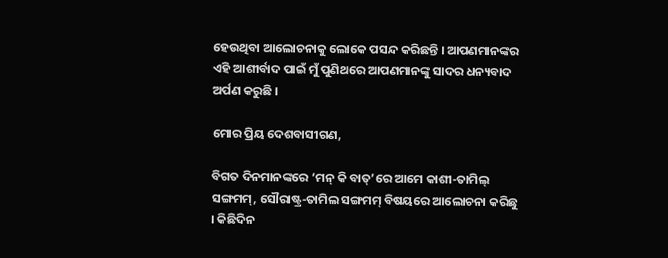ହେଉଥିବା ଆଲୋଚନାକୁ ଲୋକେ ପସନ୍ଦ କରିଛନ୍ତି । ଆପଣମାନଙ୍କର ଏହି ଆଶୀର୍ବାଦ ପାଇଁ ମୁଁ ପୁଣିଥରେ ଆପଣମାନଙ୍କୁ ସାଦର ଧନ୍ୟବାଦ ଅର୍ପଣ କରୁଛି ।

ମୋର ପ୍ରିୟ ଦେଶବାସୀଗଣ,

ବିଗତ ଦିନମାନଙ୍କରେ ‘ମନ୍ କି ବାତ୍‌’ରେ ଆମେ କାଶୀ-ତାମିଲ୍ ସଙ୍ଗମମ୍‌, ସୌରାଷ୍ଟ୍ର-ତାମିଲ ସଙ୍ଗମମ୍ ବିଷୟରେ ଆଲୋଚନା କରିଛୁ । କିଛିଦିନ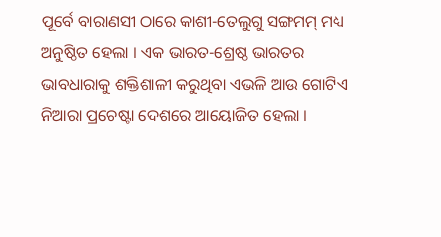ପୂର୍ବେ ବାରାଣସୀ ଠାରେ କାଶୀ-ତେଲୁଗୁ ସଙ୍ଗମମ୍ ମଧ୍ୟ ଅନୁଷ୍ଠିତ ହେଲା । ଏକ ଭାରତ-ଶ୍ରେଷ୍ଠ ଭାରତର ଭାବଧାରାକୁ ଶକ୍ତିଶାଳୀ କରୁଥିବା ଏଭଳି ଆଉ ଗୋଟିଏ ନିଆରା ପ୍ରଚେଷ୍ଟା ଦେଶରେ ଆୟୋଜିତ ହେଲା ।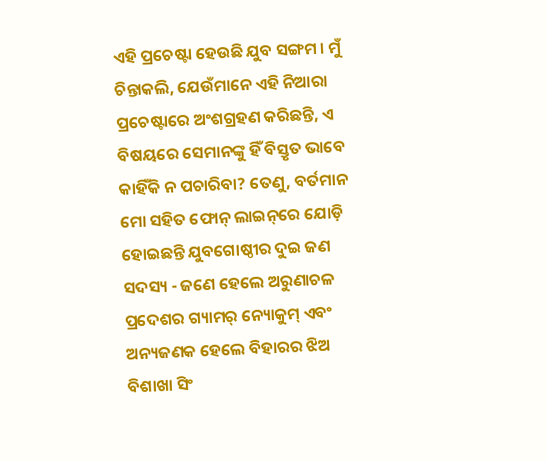ଏହି ପ୍ରଚେଷ୍ଟା ହେଉଛି ଯୁବ ସଙ୍ଗମ । ମୁଁ ଚିନ୍ତାକଲି, ଯେଉଁମାନେ ଏହି ନିଆରା ପ୍ରଚେଷ୍ଟାରେ ଅଂଶଗ୍ରହଣ କରିଛନ୍ତି, ଏ ବିଷୟରେ ସେମାନଙ୍କୁ ହିଁ ବିସ୍ତୃତ ଭାବେ କାହିଁକି ନ ପଚାରିବା? ତେଣୁ, ବର୍ତମାନ ମୋ ସହିତ ଫୋନ୍ ଲାଇନ୍‌ରେ ଯୋଡ଼ି ହୋଇଛନ୍ତି ଯୁବଗୋଷ୍ଠୀର ଦୁଇ ଜଣ ସଦସ୍ୟ - ଜଣେ ହେଲେ ଅରୁଣାଚଳ ପ୍ରଦେଶର ଗ୍ୟାମର୍ ନ୍ୟୋକୁମ୍ ଏବଂ ଅନ୍ୟଜଣକ ହେଲେ ବିହାରର ଝିଅ ବିଶାଖା ସିଂ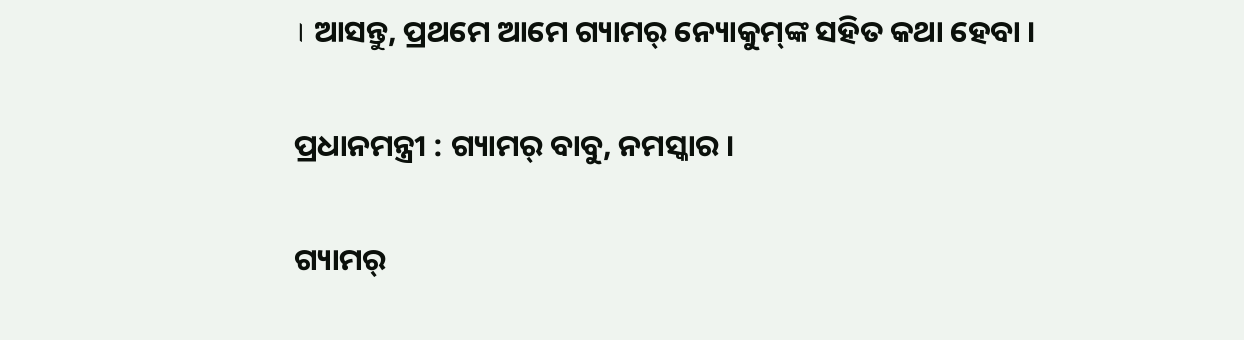। ଆସନ୍ତୁ, ପ୍ରଥମେ ଆମେ ଗ୍ୟାମର୍ ନ୍ୟୋକୁମ୍‌ଙ୍କ ସହିତ କଥା ହେବା ।

ପ୍ରଧାନମନ୍ତ୍ରୀ : ଗ୍ୟାମର୍ ବାବୁ, ନମସ୍କାର ।

ଗ୍ୟାମର୍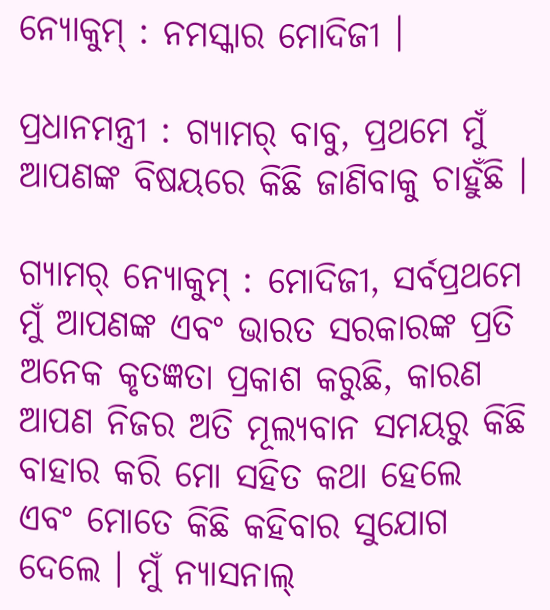ନ୍ୟୋକୁମ୍‌ : ନମସ୍କାର ମୋଦିଜୀ ।

ପ୍ରଧାନମନ୍ତ୍ରୀ : ଗ୍ୟାମର୍ ବାବୁ, ପ୍ରଥମେ ମୁଁ ଆପଣଙ୍କ ବିଷୟରେ କିଛି ଜାଣିବାକୁ ଚାହୁଁଛି ।

ଗ୍ୟାମର୍ ନ୍ୟୋକୁମ୍‌ : ମୋଦିଜୀ, ସର୍ବପ୍ରଥମେ ମୁଁ ଆପଣଙ୍କ ଏବଂ ଭାରତ ସରକାରଙ୍କ ପ୍ରତି ଅନେକ କୃତଜ୍ଞତା ପ୍ରକାଶ କରୁଛି, କାରଣ ଆପଣ ନିଜର ଅତି ମୂଲ୍ୟବାନ ସମୟରୁ କିଛି ବାହାର କରି ମୋ ସହିତ କଥା ହେଲେ ଏବଂ ମୋତେ କିଛି କହିବାର ସୁଯୋଗ ଦେଲେ । ମୁଁ ନ୍ୟାସନାଲ୍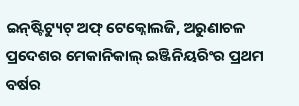ଇନ୍‌ଷ୍ଟିଟ୍ୟୁଟ୍ ଅଫ୍ ଟେକ୍ନୋଲଜି, ଅରୁଣାଚଳ ପ୍ରଦେଶର ମେକାନିକାଲ୍ ଇଞ୍ଜିନିୟରିଂର ପ୍ରଥମ ବର୍ଷର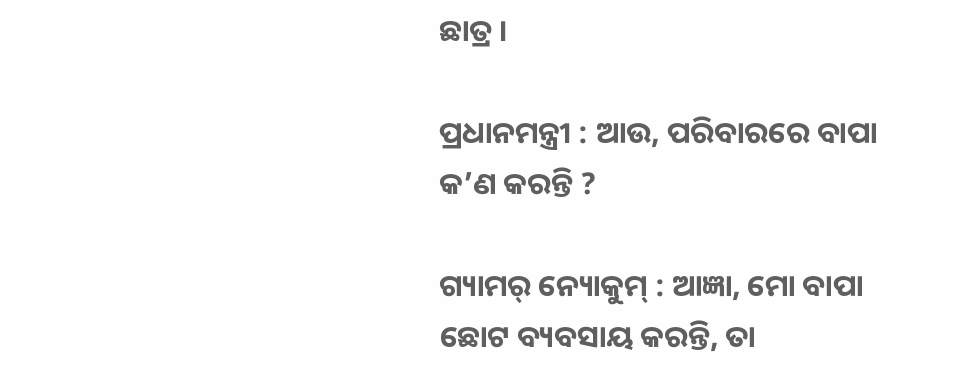ଛାତ୍ର ।

ପ୍ରଧାନମନ୍ତ୍ରୀ : ଆଉ, ପରିବାରରେ ବାପା କ’ଣ କରନ୍ତି ?

ଗ୍ୟାମର୍ ନ୍ୟୋକୁମ୍‌ : ଆଜ୍ଞା, ମୋ ବାପା ଛୋଟ ବ୍ୟବସାୟ କରନ୍ତି, ତା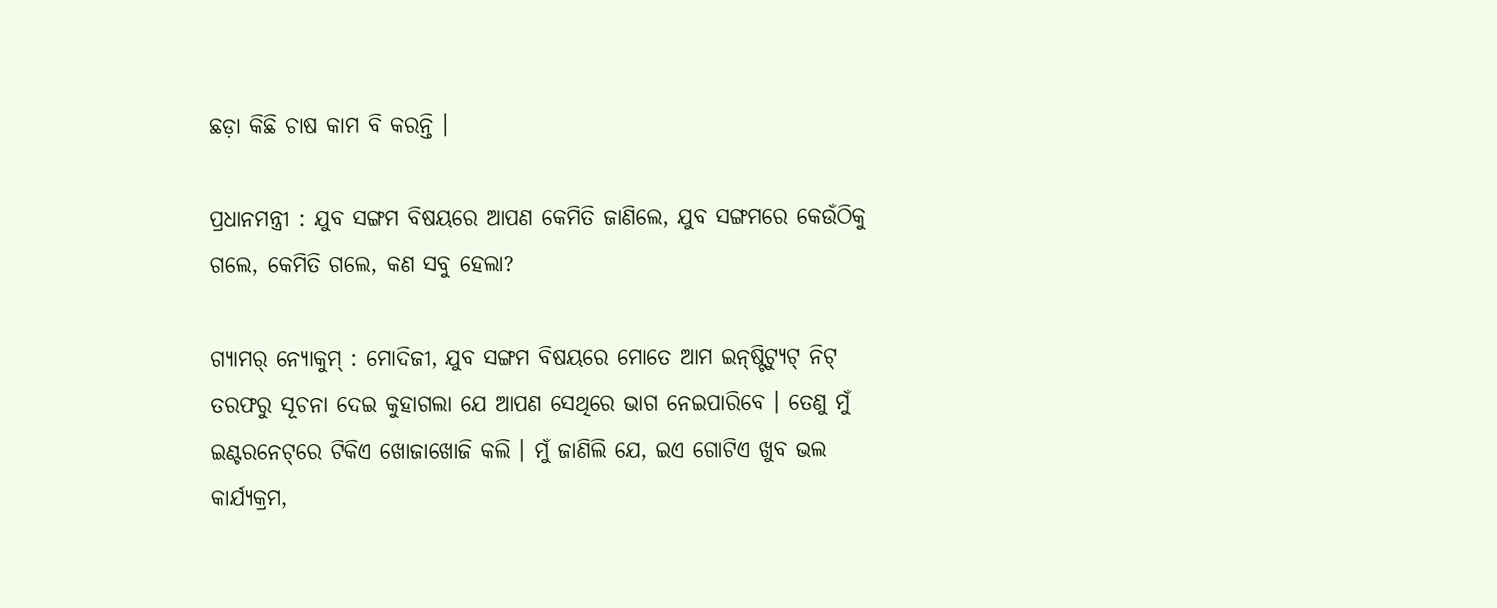ଛଡ଼ା କିଛି ଚାଷ କାମ ବି କରନ୍ତି ।

ପ୍ରଧାନମନ୍ତ୍ରୀ : ଯୁବ ସଙ୍ଗମ ବିଷୟରେ ଆପଣ କେମିତି ଜାଣିଲେ, ଯୁବ ସଙ୍ଗମରେ କେଉଁଠିକୁ ଗଲେ, କେମିତି ଗଲେ, କଣ ସବୁ ହେଲା?

ଗ୍ୟାମର୍ ନ୍ୟୋକୁମ୍‌ : ମୋଦିଜୀ, ଯୁବ ସଙ୍ଗମ ବିଷୟରେ ମୋତେ ଆମ ଇନ୍‌ଷ୍ଟିଟ୍ୟୁଟ୍ ନିଟ୍ ତରଫରୁ ସୂଚନା ଦେଇ କୁହାଗଲା ଯେ ଆପଣ ସେଥିରେ ଭାଗ ନେଇପାରିବେ । ତେଣୁ ମୁଁ ଇଣ୍ଟରନେଟ୍‌ରେ ଟିକିଏ ଖୋଜାଖୋଜି କଲି । ମୁଁ ଜାଣିଲି ଯେ, ଇଏ ଗୋଟିଏ ଖୁବ ଭଲ କାର୍ଯ୍ୟକ୍ରମ,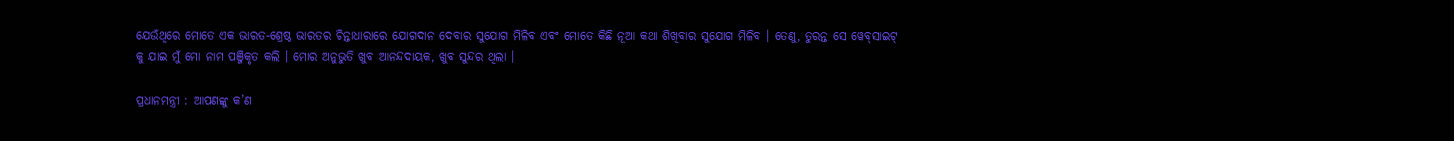ଯେଉଁଥିରେ ମୋତେ ଏକ ଭାରତ-ଶ୍ରେଷ୍ଠ ଭାରତର ଚିନ୍ତାଧାରାରେ ଯୋଗଦାନ ଦେବାର ସୁଯୋଗ ମିଳିବ ଏବଂ ମୋତେ କିଛି ନୂଆ କଥା ଶିଖିବାର ସୁଯୋଗ ମିଳିବ । ତେଣୁ, ତୁରନ୍ତ ସେ ୱେବ୍‌ସାଇଟ୍ କୁ ଯାଇ ମୁଁ ମୋ ନାମ ପଞ୍ଜିକୃତ କଲି । ମୋର ଅନୁଭୁତି ଖୁବ ଆନନ୍ଦଦାୟକ, ଖୁବ ସୁନ୍ଦର ଥିଲା ।

ପ୍ରଧାନମନ୍ତ୍ରୀ : ଆପଣଙ୍କୁ କ’ଣ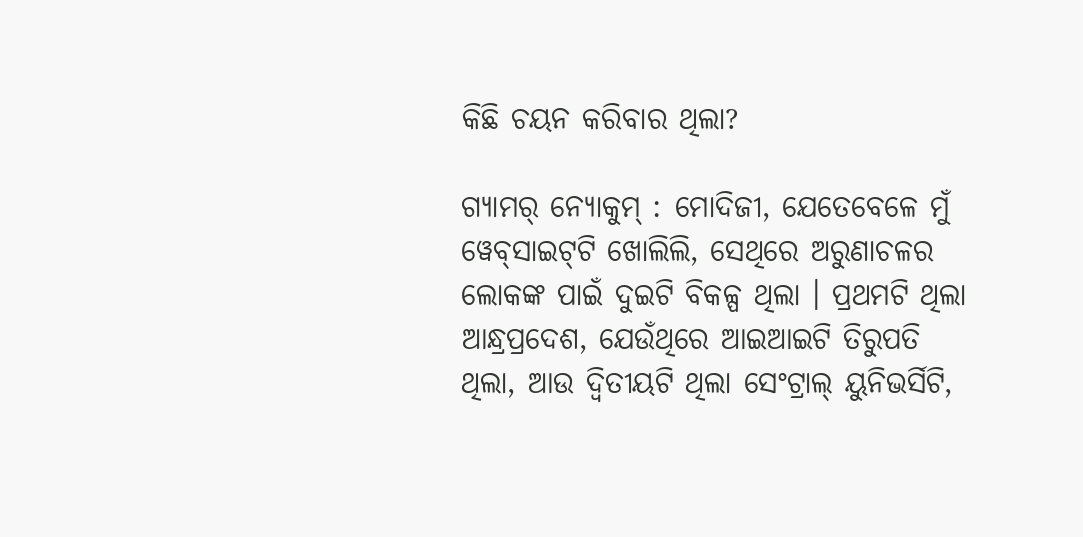କିଛି ଚୟନ କରିବାର ଥିଲା?

ଗ୍ୟାମର୍ ନ୍ୟୋକୁମ୍‌ : ମୋଦିଜୀ, ଯେତେବେଳେ ମୁଁ ୱେବ୍‌ସାଇଟ୍‌ଟି ଖୋଲିଲି, ସେଥିରେ ଅରୁଣାଚଳର ଲୋକଙ୍କ ପାଇଁ ଦୁଇଟି ବିକଳ୍ପ ଥିଲା । ପ୍ରଥମଟି ଥିଲା ଆନ୍ଧ୍ରପ୍ରଦେଶ, ଯେଉଁଥିରେ ଆଇଆଇଟି ତିରୁପତି ଥିଲା, ଆଉ ଦ୍ୱିତୀୟଟି ଥିଲା ସେଂଟ୍ରାଲ୍ ୟୁନିଭର୍ସିଟି,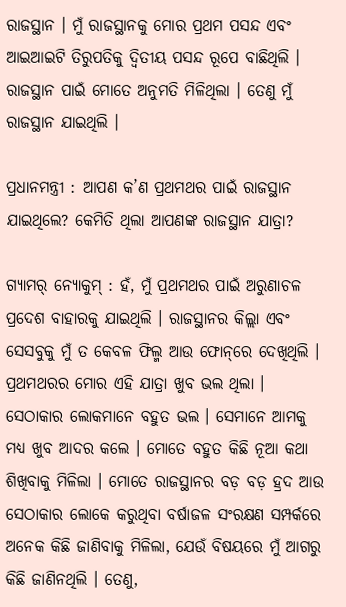ରାଜସ୍ଥାନ । ମୁଁ ରାଜସ୍ଥାନକୁ ମୋର ପ୍ରଥମ ପସନ୍ଦ ଏବଂ ଆଇଆଇଟି ତିରୁପତିକୁ ଦ୍ୱିତୀୟ ପସନ୍ଦ ରୂପେ ବାଛିଥିଲି । ରାଜସ୍ଥାନ ପାଇଁ ମୋତେ ଅନୁମତି ମିଳିଥିଲା । ତେଣୁ ମୁଁ ରାଜସ୍ଥାନ ଯାଇଥିଲି ।

ପ୍ରଧାନମନ୍ତ୍ରୀ : ଆପଣ କ’ଣ ପ୍ରଥମଥର ପାଇଁ ରାଜସ୍ଥାନ ଯାଇଥିଲେ? କେମିତି ଥିଲା ଆପଣଙ୍କ ରାଜସ୍ଥାନ ଯାତ୍ରା?

ଗ୍ୟାମର୍ ନ୍ୟୋକୁମ୍‌ : ହଁ, ମୁଁ ପ୍ରଥମଥର ପାଇଁ ଅରୁଣାଚଳ ପ୍ରଦେଶ ବାହାରକୁ ଯାଇଥିଲି । ରାଜସ୍ଥାନର କିଲ୍ଲା ଏବଂ ସେସବୁକୁ ମୁଁ ତ କେବଳ ଫିଲ୍ମ ଆଉ ଫୋନ୍‌ରେ ଦେଖିଥିଲି । ପ୍ରଥମଥରର ମୋର ଏହି ଯାତ୍ରା ଖୁବ ଭଲ ଥିଲା । ସେଠାକାର ଲୋକମାନେ ବହୁତ ଭଲ । ସେମାନେ ଆମକୁ ମଧ୍ୟ ଖୁବ ଆଦର କଲେ । ମୋତେ ବହୁତ କିଛି ନୂଆ କଥା ଶିଖିବାକୁ ମିଳିଲା । ମୋତେ ରାଜସ୍ଥାନର ବଡ଼ ବଡ଼ ହ୍ରଦ ଆଉ ସେଠାକାର ଲୋକେ କରୁଥିବା ବର୍ଷାଜଳ ସଂରକ୍ଷଣ ସମ୍ପର୍କରେ ଅନେକ କିଛି ଜାଣିବାକୁ ମିଳିଲା, ଯେଉଁ ବିଷୟରେ ମୁଁ ଆଗରୁ କିଛି ଜାଣିନଥିଲି । ତେଣୁ,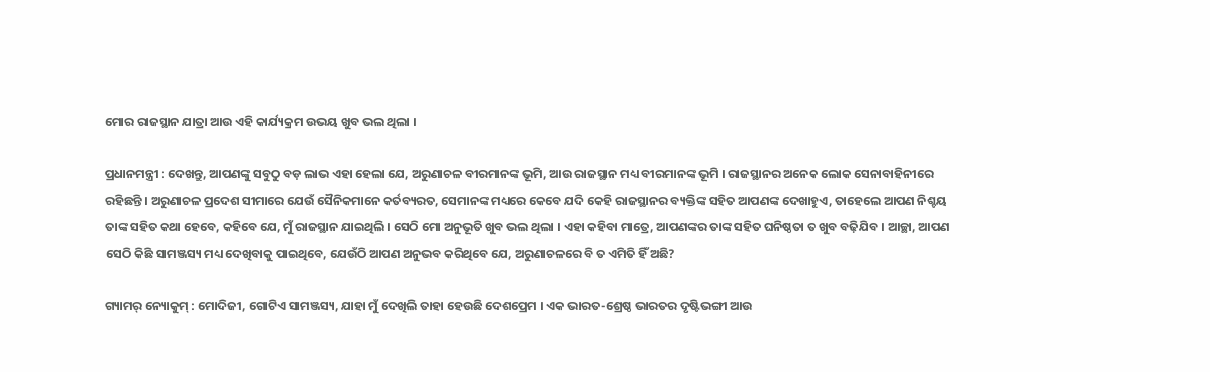ମୋର ରାଜସ୍ଥାନ ଯାତ୍ରା ଆଉ ଏହି କାର୍ଯ୍ୟକ୍ରମ ଉଭୟ ଖୁବ ଭଲ ଥିଲା ।

ପ୍ରଧାନମନ୍ତ୍ରୀ : ଦେଖନ୍ତୁ, ଆପଣଙ୍କୁ ସବୁଠୁ ବଡ଼ ଲାଭ ଏହା ହେଲା ଯେ, ଅରୁଣାଚଳ ବୀରମାନଙ୍କ ଭୂମି, ଆଉ ରାଜସ୍ଥାନ ମଧ୍ୟ ବୀରମାନଙ୍କ ଭୂମି । ରାଜସ୍ଥାନର ଅନେକ ଲୋକ ସେନାବାହିନୀରେ ରହିଛନ୍ତି । ଅରୁଣାଚଳ ପ୍ରଦେଶ ସୀମାରେ ଯେଉଁ ସୈନିକମାନେ କର୍ତବ୍ୟରତ, ସେମାନଙ୍କ ମଧ୍ୟରେ କେବେ ଯଦି କେହି ରାଜସ୍ଥାନର ବ୍ୟକ୍ତିଙ୍କ ସହିତ ଆପଣଙ୍କ ଦେଖାହୁଏ, ତାହେଲେ ଆପଣ ନିଶ୍ଚୟ ତାଙ୍କ ସହିତ କଥା ହେବେ, କହିବେ ଯେ, ମୁଁ ରାଜସ୍ଥାନ ଯାଇଥିଲି । ସେଠି ମୋ ଅନୁଭୂତି ଖୁବ ଭଲ ଥିଲା । ଏହା କହିବା ମାତ୍ରେ, ଆପଣଙ୍କର ତାଙ୍କ ସହିତ ଘନିଷ୍ଠତା ତ ଖୁବ ବଢ଼ିଯିବ । ଆଚ୍ଛା, ଆପଣ ସେଠି କିଛି ସାମଞ୍ଜସ୍ୟ ମଧ୍ୟ ଦେଖିବାକୁ ପାଇଥିବେ, ଯେଉଁଠି ଆପଣ ଅନୁଭବ କରିଥିବେ ଯେ, ଅରୁଣାଚଳରେ ବି ତ ଏମିତି ହିଁ ଅଛି?

ଗ୍ୟାମର୍ ନ୍ୟୋକୁମ୍‌ : ମୋଦିଜୀ, ଗୋଟିଏ ସାମଞ୍ଜସ୍ୟ, ଯାହା ମୁଁ ଦେଖିଲି ତାହା ହେଉଛି ଦେଶପ୍ରେମ । ଏକ ଭାରତ-ଶ୍ରେଷ୍ଠ ଭାରତର ଦୃଷ୍ଟିଭଙ୍ଗୀ ଆଉ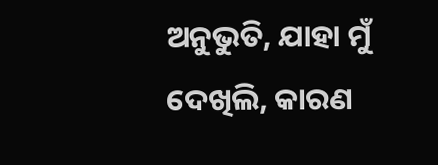ଅନୁଭୁତି, ଯାହା ମୁଁ ଦେଖିଲି, କାରଣ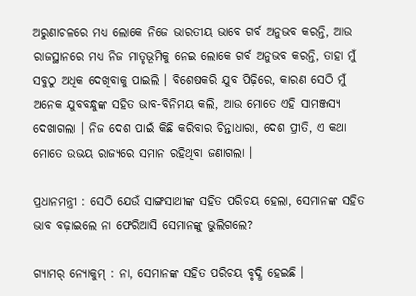ଅରୁଣାଚଳରେ ମଧ୍ୟ ଲୋକେ ନିଜେ ଭାରତୀୟ ଭାବେ ଗର୍ବ ଅନୁଭବ କରନ୍ତି, ଆଉ ରାଜସ୍ଥାନରେ ମଧ୍ୟ ନିଜ ମାତୃଭୂମିକୁ ନେଇ ଲୋକେ ଗର୍ବ ଅନୁଭବ କରନ୍ତି, ତାହା ମୁଁ ସବୁଠୁ ଅଧିକ ଦେଖିବାକୁ ପାଇଲି । ବିଶେଷକରି ଯୁବ ପିଢ଼ିରେ, କାରଣ ସେଠି ମୁଁ ଅନେକ ଯୁବବନ୍ଧୁଙ୍କ ସହିତ ଭାବ-ବିନିମୟ କଲି, ଆଉ ମୋତେ ଏହି ସାମଞ୍ଜସ୍ୟ ଦେଖାଗଲା । ନିଜ ଦେଶ ପାଇଁ କିଛି କରିବାର ଚିନ୍ତାଧାରା, ଦେଶ ପ୍ରୀତି, ଏ କଥା ମୋତେ ଉଭୟ ରାଜ୍ୟରେ ସମାନ ରହିଥିବା ଜଣାଗଲା ।

ପ୍ରଧାନମନ୍ତ୍ରୀ : ସେଠି ଯେଉଁ ସାଙ୍ଗସାଥୀଙ୍କ ସହିତ ପରିଚୟ ହେଲା, ସେମାନଙ୍କ ସହିତ ଭାବ ବଢ଼ାଇଲେ ନା ଫେରିଆସି ସେମାନଙ୍କୁ ଭୁଲିଗଲେ?

ଗ୍ୟାମର୍ ନ୍ୟୋକୁମ୍‌ : ନା, ସେମାନଙ୍କ ସହିତ ପରିଚୟ ବୃଦ୍ଧି ହେଇଛି ।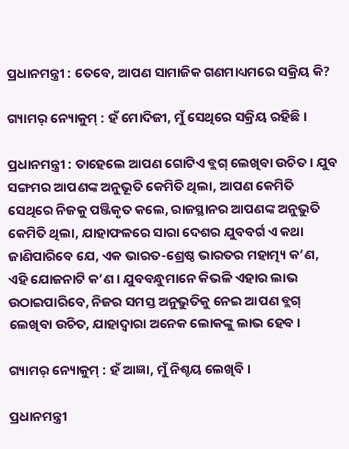ପ୍ରଧାନମନ୍ତ୍ରୀ : ତେବେ, ଆପଣ ସାମାଜିକ ଗଣମାଧ୍ୟମରେ ସକ୍ରିୟ କି?

ଗ୍ୟାମର୍ ନ୍ୟୋକୁମ୍‌ : ହଁ ମୋଦିଜୀ, ମୁଁ ସେଥିରେ ସକ୍ରିୟ ରହିଛି ।

ପ୍ରଧାନମନ୍ତ୍ରୀ : ତାହେଲେ ଆପଣ ଗୋଟିଏ ବ୍ଲଗ୍ ଲେଖିବା ଉଚିତ । ଯୁବ ସଙ୍ଗମର ଆପଣଙ୍କ ଅନୁଭୂତି କେମିତି ଥିଲା, ଆପଣ କେମିତି ସେଥିରେ ନିଜକୁ ପଞ୍ଜିକୃତ କଲେ, ରାଜସ୍ଥାନର ଆପଣଙ୍କ ଅନୁଭୁତି କେମିତି ଥିଲା, ଯାହାଫଳରେ ସାରା ଦେଶର ଯୁବବର୍ଗ ଏ କଥା ଜାଣିପାରିବେ ଯେ, ଏକ ଭାରତ-ଶ୍ରେଷ୍ଠ ଭାରତର ମହାତ୍ମ୍ୟ କ’ଣ, ଏହି ଯୋଜନାଟି କ’ଣ । ଯୁବବନ୍ଧୁମାନେ କିଭଳି ଏହାର ଲାଭ ଉଠାଇପାରିବେ, ନିଜର ସମସ୍ତ ଅନୁଭୁତିକୁ ନେଇ ଆପଣ ବ୍ଲଗ୍ ଲେଖିବା ଉଚିତ, ଯାହାଦ୍ୱାରା ଅନେକ ଲୋକଙ୍କୁ ଲାଭ ହେବ ।

ଗ୍ୟାମର୍ ନ୍ୟୋକୁମ୍‌ : ହଁ ଆଜ୍ଞା, ମୁଁ ନିଶ୍ଚୟ ଲେଖିବି ।

ପ୍ରଧାନମନ୍ତ୍ରୀ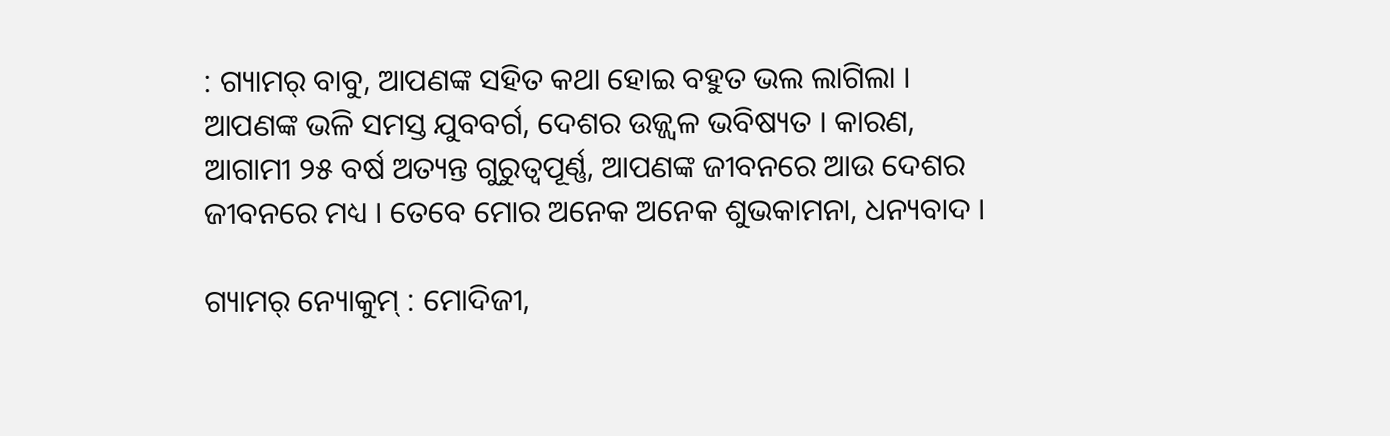: ଗ୍ୟାମର୍ ବାବୁ, ଆପଣଙ୍କ ସହିତ କଥା ହୋଇ ବହୁତ ଭଲ ଲାଗିଲା । ଆପଣଙ୍କ ଭଳି ସମସ୍ତ ଯୁବବର୍ଗ, ଦେଶର ଉଜ୍ଜ୍ୱଳ ଭବିଷ୍ୟତ । କାରଣ, ଆଗାମୀ ୨୫ ବର୍ଷ ଅତ୍ୟନ୍ତ ଗୁରୁତ୍ୱପୂର୍ଣ୍ଣ, ଆପଣଙ୍କ ଜୀବନରେ ଆଉ ଦେଶର ଜୀବନରେ ମଧ୍ୟ । ତେବେ ମୋର ଅନେକ ଅନେକ ଶୁଭକାମନା, ଧନ୍ୟବାଦ ।

ଗ୍ୟାମର୍ ନ୍ୟୋକୁମ୍‌ : ମୋଦିଜୀ,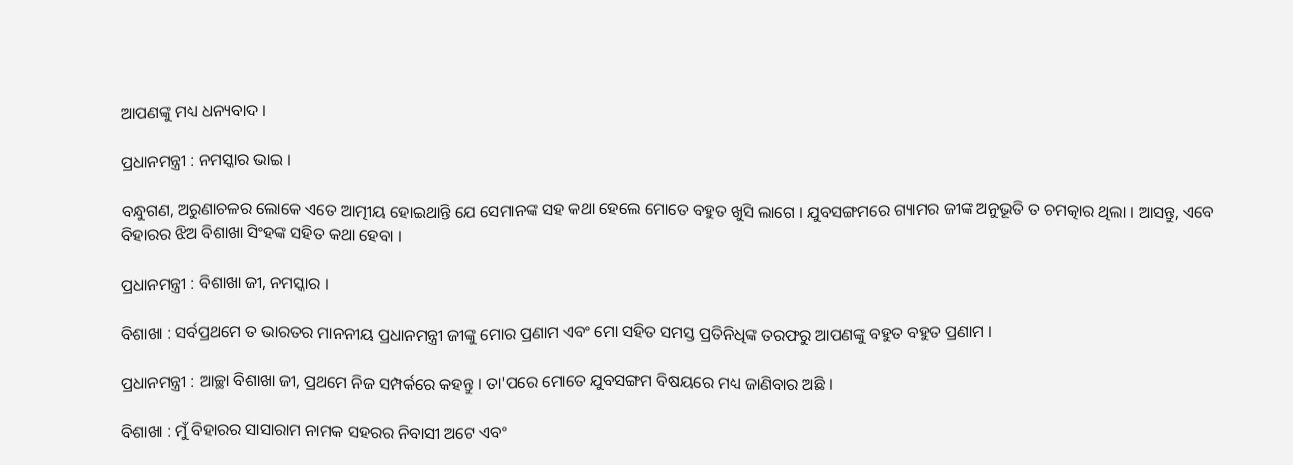ଆପଣଙ୍କୁ ମଧ୍ୟ ଧନ୍ୟବାଦ ।

ପ୍ରଧାନମନ୍ତ୍ରୀ : ନମସ୍କାର ଭାଇ ।

ବନ୍ଧୁଗଣ, ଅରୁଣାଚଳର ଲୋକେ ଏତେ ଆତ୍ମୀୟ ହୋଇଥାନ୍ତି ଯେ ସେମାନଙ୍କ ସହ କଥା ହେଲେ ମୋତେ ବହୁତ ଖୁସି ଲାଗେ । ଯୁବସଙ୍ଗମରେ ଗ୍ୟାମର ଜୀଙ୍କ ଅନୁଭୂତି ତ ଚମତ୍କାର ଥିଲା । ଆସନ୍ତୁ, ଏବେ ବିହାରର ଝିଅ ବିଶାଖା ସିଂହଙ୍କ ସହିତ କଥା ହେବା ।

ପ୍ରଧାନମନ୍ତ୍ରୀ : ବିଶାଖା ଜୀ, ନମସ୍କାର ।

ବିଶାଖା : ସର୍ବପ୍ରଥମେ ତ ଭାରତର ମାନନୀୟ ପ୍ରଧାନମନ୍ତ୍ରୀ ଜୀଙ୍କୁ ମୋର ପ୍ରଣାମ ଏବଂ ମୋ ସହିତ ସମସ୍ତ ପ୍ରତିନିଧିଙ୍କ ତରଫରୁ ଆପଣଙ୍କୁ ବହୁତ ବହୁତ ପ୍ରଣାମ ।

ପ୍ରଧାନମନ୍ତ୍ରୀ : ଆଚ୍ଛା ବିଶାଖା ଜୀ, ପ୍ରଥମେ ନିଜ ସମ୍ପର୍କରେ କହନ୍ତୁ । ତା'ପରେ ମୋତେ ଯୁବସଙ୍ଗମ ବିଷୟରେ ମଧ୍ୟ ଜାଣିବାର ଅଛି ।

ବିଶାଖା : ମୁଁ ବିହାରର ସାସାରାମ ନାମକ ସହରର ନିବାସୀ ଅଟେ ଏବଂ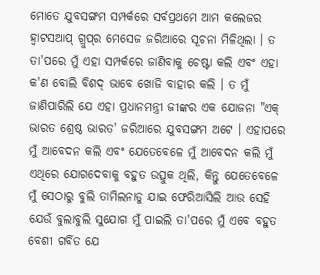ମୋତେ ଯୁବସଙ୍ଗମ ସମ୍ପର୍କରେ ସର୍ବପ୍ରଥମେ ଆମ କଲେଜର ହ୍ୱାଟସଆପ୍ ଗ୍ରୁପ୍‌ର ମେସେଜ ଜରିଆରେ ସୂଚନା ମିଳିଥିଲା । ତ ତା'ପରେ ମୁଁ ଏହା ସମ୍ପର୍କରେ ଜାଣିବାକୁ ଚେଷ୍ଟା କଲି ଏବଂ ଏହା କ'ଣ ବୋଲି ବିଶଦ୍ ଭାବେ ଖୋଜି ବାହାର କଲି । ତ ମୁଁ ଜାଣିପାରିଲି ଯେ ଏହା ପ୍ରଧାନମନ୍ତ୍ରୀ ଜୀଙ୍କର ଏକ ଯୋଜନା "ଏକ୍ ଭାରତ ଶ୍ରେଷ୍ଠ ଭାରତ' ଜରିଆରେ ଯୁବସଙ୍ଗମ ଅଟେ । ଏହାପରେ ମୁଁ ଆବେଦନ କଲି ଏବଂ ଯେତେବେଳେ ମୁଁ ଆବେଦନ କଲି ମୁଁ ଏଥିରେ ଯୋଗଦେବାକୁ ବହୁତ ଉତ୍ସୁକ ଥିଲି, କିନ୍ତୁ ଯେତେବେଳେ ମୁଁ ସେଠାରୁ ବୁଲି ତାମିଲନାଡୁ ଯାଇ ଫେରିଆସିଲି ଆଉ ସେହି ଯେଉଁ ବୁଲାବୁଲି ସୁଯୋଗ ମୁଁ ପାଇଲି ତା'ପରେ ମୁଁ ଏବେ ବହୁତ ବେଶୀ ଗର୍ବିତ ଯେ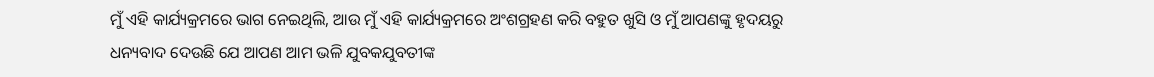ମୁଁ ଏହି କାର୍ଯ୍ୟକ୍ରମରେ ଭାଗ ନେଇଥିଲି, ଆଉ ମୁଁ ଏହି କାର୍ଯ୍ୟକ୍ରମରେ ଅଂଶଗ୍ରହଣ କରି ବହୁତ ଖୁସି ଓ ମୁଁ ଆପଣଙ୍କୁ ହୃଦୟରୁ ଧନ୍ୟବାଦ ଦେଉଛି ଯେ ଆପଣ ଆମ ଭଳି ଯୁବକଯୁବତୀଙ୍କ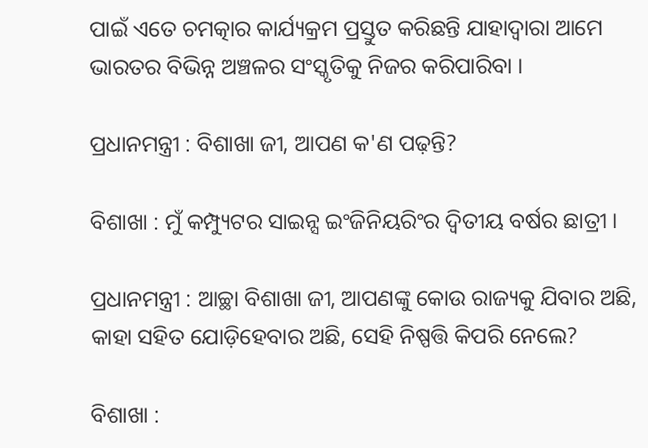ପାଇଁ ଏତେ ଚମତ୍କାର କାର୍ଯ୍ୟକ୍ରମ ପ୍ରସ୍ତୁତ କରିଛନ୍ତି ଯାହାଦ୍ୱାରା ଆମେ ଭାରତର ବିଭିନ୍ନ ଅଞ୍ଚଳର ସଂସ୍କୃତିକୁ ନିଜର କରିପାରିବା ।

ପ୍ରଧାନମନ୍ତ୍ରୀ : ବିଶାଖା ଜୀ, ଆପଣ କ'ଣ ପଢ଼ନ୍ତି?

ବିଶାଖା : ମୁଁ କମ୍ପ୍ୟୁଟର ସାଇନ୍ସ ଇଂଜିନିୟରିଂର ଦ୍ୱିତୀୟ ବର୍ଷର ଛାତ୍ରୀ ।

ପ୍ରଧାନମନ୍ତ୍ରୀ : ଆଚ୍ଛା ବିଶାଖା ଜୀ, ଆପଣଙ୍କୁ କୋଉ ରାଜ୍ୟକୁ ଯିବାର ଅଛି, କାହା ସହିତ ଯୋଡ଼ିହେବାର ଅଛି, ସେହି ନିଷ୍ପତ୍ତି କିପରି ନେଲେ?

ବିଶାଖା :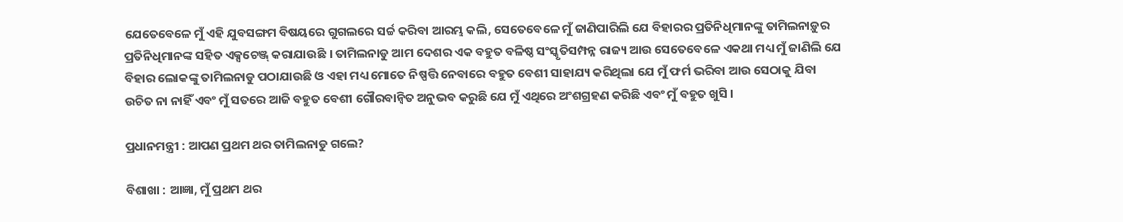ଯେତେବେଳେ ମୁଁ ଏହି ଯୁବସଙ୍ଗମ ବିଷୟରେ ଗୁଗଲରେ ସର୍ଚ୍ଚ କରିବା ଆରମ୍ଭ କଲି, ସେତେବେଳେ ମୁଁ ଜାଣିପାରିଲି ଯେ ବିହାରର ପ୍ରତିନିଧିମାନଙ୍କୁ ତାମିଲନାଡ଼ୁର ପ୍ରତିନିଧିମାନଙ୍କ ସହିତ ଏକ୍ସଚେଞ୍ଜ୍ କରାଯାଉଛି । ତାମିଲନାଡୁ ଆମ ଦେଶର ଏକ ବହୁତ ବଳିଷ୍ଠ ସଂସ୍କୃତିସମ୍ପନ୍ନ ରାଜ୍ୟ ଆଉ ସେତେବେଳେ ଏକଥା ମଧ୍ୟ ମୁଁ ଜାଣିଲି ଯେ ବିହାର ଲୋକଙ୍କୁ ତାମିଲନାଡୁ ପଠାଯାଉଛି ଓ ଏହା ମଧ୍ୟ ମୋତେ ନିଷ୍ପତ୍ତି ନେବାରେ ବହୁତ ବେଶୀ ସାହାଯ୍ୟ କରିଥିଲା ଯେ ମୁଁ ଫର୍ମ ଭରିବା ଆଉ ସେଠାକୁ ଯିବା ଉଚିତ ନା ନାହିଁ ଏବଂ ମୁଁ ସତରେ ଆଜି ବହୁତ ବେଶୀ ଗୌରବାନ୍ୱିତ ଅନୁଭବ କରୁଛି ଯେ ମୁଁ ଏଥିରେ ଅଂଶଗ୍ରହଣ କରିଛି ଏବଂ ମୁଁ ବହୁତ ଖୁସି ।

ପ୍ରଧାନମନ୍ତ୍ରୀ : ଆପଣ ପ୍ରଥମ ଥର ତାମିଲନାଡୁ ଗଲେ?

ବିଶାଖା : ଆଜ୍ଞା, ମୁଁ ପ୍ରଥମ ଥର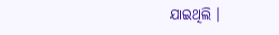ଯାଇଥିଲି ।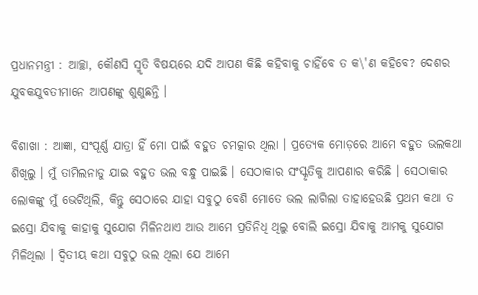ପ୍ରଧାନମନ୍ତ୍ରୀ : ଆଚ୍ଛା, କୌଣସି ସ୍ମୃତି ବିଷୟରେ ଯଦି ଆପଣ କିଛି କହିବାକୁ ଚାହିଁବେ ତ କ\'ଣ କହିବେ? ଦେଶର ଯୁବକଯୁବତୀମାନେ ଆପଣଙ୍କୁ ଶୁଣୁଛନ୍ତି ।

ବିଶାଖା : ଆଜ୍ଞା, ସଂପୂର୍ଣ୍ଣ ଯାତ୍ରା ହିଁ ମୋ ପାଇଁ ବହୁତ ଚମତ୍କାର ଥିଲା । ପ୍ରତ୍ୟେକ ମୋଡ଼ରେ ଆମେ ବହୁତ ଭଲକଥା ଶିଖିଲୁ । ମୁଁ ତାମିଲନାଡୁ ଯାଇ ବହୁତ ଭଲ ବନ୍ଧୁ ପାଇଛି । ସେଠାକାର ସଂସ୍କୃତିକୁ ଆପଣାର କରିଛି । ସେଠାକାର ଲୋକଙ୍କୁ ମୁଁ ଭେଟିଥିଲି, କିନ୍ତୁ ସେଠାରେ ଯାହା ସବୁଠୁ ବେଶି ମୋତେ ଭଲ ଲାଗିଲା ତାହାହେଉଛି ପ୍ରଥମ କଥା ତ ଇସ୍ରୋ ଯିବାକୁ କାହାକୁ ସୁଯୋଗ ମିଳିନଥାଏ ଆଉ ଆମେ ପ୍ରତିନିଧି ଥିଲୁ ବୋଲି ଇସ୍ରୋ ଯିବାକୁ ଆମକୁ ସୁଯୋଗ ମିଳିଥିଲା । ଦ୍ୱିତୀୟ କଥା ସବୁଠୁ ଭଲ ଥିଲା ଯେ ଆମେ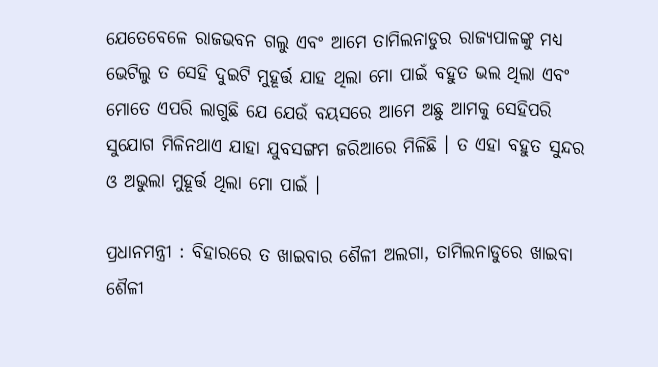ଯେତେବେଳେ ରାଜଭବନ ଗଲୁ ଏବଂ ଆମେ ତାମିଲନାଡୁର ରାଜ୍ୟପାଳଙ୍କୁ ମଧ୍ୟ ଭେଟିଲୁ ତ ସେହି ଦୁଇଟି ମୁହୂର୍ତ୍ତ ଯାହ ଥିଲା ମୋ ପାଇଁ ବହୁତ ଭଲ ଥିଲା ଏବଂ ମୋତେ ଏପରି ଲାଗୁଛି ଯେ ଯେଉଁ ବୟସରେ ଆମେ ଅଛୁ ଆମକୁ ସେହିପରି ସୁଯୋଗ ମିଳିନଥାଏ ଯାହା ଯୁବସଙ୍ଗମ ଜରିଆରେ ମିଳିଛି । ତ ଏହା ବହୁତ ସୁନ୍ଦର ଓ ଅଭୁଲା ମୁହୂର୍ତ୍ତ ଥିଲା ମୋ ପାଇଁ ।

ପ୍ରଧାନମନ୍ତ୍ରୀ : ବିହାରରେ ତ ଖାଇବାର ଶୈଳୀ ଅଲଗା, ତାମିଲନାଡୁରେ ଖାଇବା ଶୈଳୀ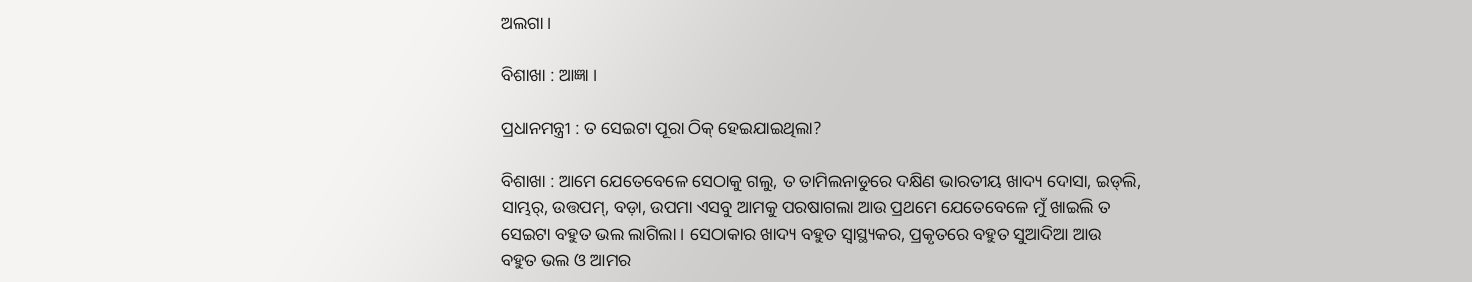ଅଲଗା ।

ବିଶାଖା : ଆଜ୍ଞା ।

ପ୍ରଧାନମନ୍ତ୍ରୀ : ତ ସେଇଟା ପୂରା ଠିକ୍ ହେଇଯାଇଥିଲା?

ବିଶାଖା : ଆମେ ଯେତେବେଳେ ସେଠାକୁ ଗଲୁ, ତ ତାମିଲନାଡୁରେ ଦକ୍ଷିଣ ଭାରତୀୟ ଖାଦ୍ୟ ଦୋସା, ଇଡ୍‌ଲି, ସାମ୍ଭର୍‌, ଉତ୍ତପମ୍‌, ବଡ଼ା, ଉପମା ଏସବୁ ଆମକୁ ପରଷାଗଲା ଆଉ ପ୍ରଥମେ ଯେତେବେଳେ ମୁଁ ଖାଇଲି ତ ସେଇଟା ବହୁତ ଭଲ ଲାଗିଲା । ସେଠାକାର ଖାଦ୍ୟ ବହୁତ ସ୍ୱାସ୍ଥ୍ୟକର, ପ୍ରକୃତରେ ବହୁତ ସୁଆଦିଆ ଆଉ ବହୁତ ଭଲ ଓ ଆମର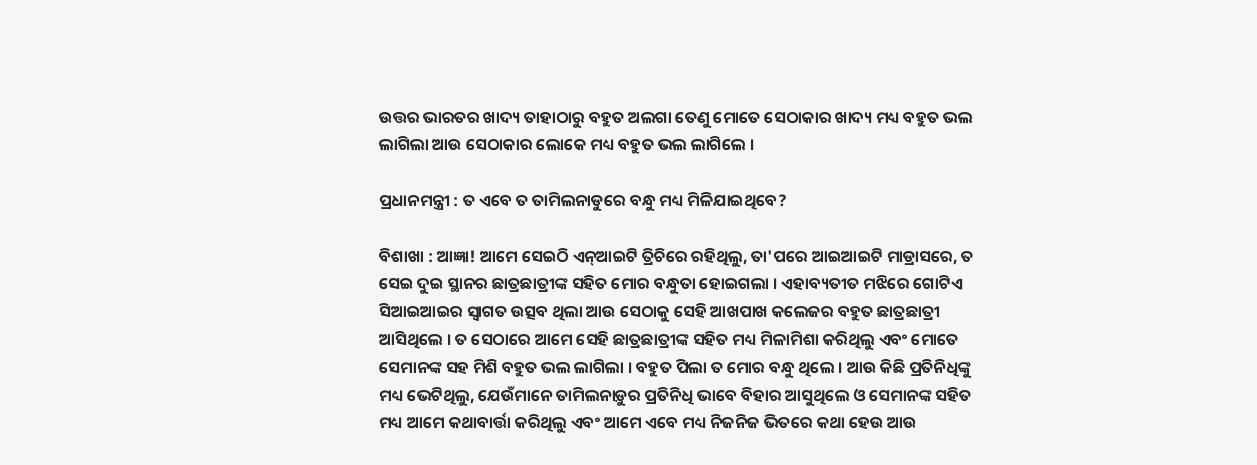ଉତ୍ତର ଭାରତର ଖାଦ୍ୟ ତାହାଠାରୁ ବହୁତ ଅଲଗା ତେଣୁ ମୋତେ ସେଠାକାର ଖାଦ୍ୟ ମଧ୍ୟ ବହୁତ ଭଲ ଲାଗିଲା ଆଉ ସେଠାକାର ଲୋକେ ମଧ୍ୟ ବହୁତ ଭଲ ଲାଗିଲେ ।

ପ୍ରଧାନମନ୍ତ୍ରୀ : ତ ଏବେ ତ ତାମିଲନାଡୁରେ ବନ୍ଧୁ ମଧ୍ୟ ମିଳିଯାଇଥିବେ?

ବିଶାଖା : ଆଜ୍ଞା! ଆମେ ସେଇଠି ଏନ୍‌ଆଇଟି ତ୍ରିଚିରେ ରହିଥିଲୁ, ତା'ପରେ ଆଇଆଇଟି ମାଡ୍ରାସରେ, ତ ସେଇ ଦୁଇ ସ୍ଥାନର ଛାତ୍ରଛାତ୍ରୀଙ୍କ ସହିତ ମୋର ବନ୍ଧୁତା ହୋଇଗଲା । ଏହାବ୍ୟତୀତ ମଝିରେ ଗୋଟିଏ ସିଆଇଆଇର ସ୍ୱାଗତ ଉତ୍ସବ ଥିଲା ଆଉ ସେଠାକୁ ସେହି ଆଖପାଖ କଲେଜର ବହୁତ ଛାତ୍ରଛାତ୍ରୀ ଆସିଥିଲେ । ତ ସେଠାରେ ଆମେ ସେହି ଛାତ୍ରଛାତ୍ରୀଙ୍କ ସହିତ ମଧ୍ୟ ମିଳାମିଶା କରିଥିଲୁ ଏବଂ ମୋତେ ସେମାନଙ୍କ ସହ ମିଶି ବହୁତ ଭଲ ଲାଗିଲା । ବହୁତ ପିଲା ତ ମୋର ବନ୍ଧୁ ଥିଲେ । ଆଉ କିଛି ପ୍ରତିନିଧିଙ୍କୁ ମଧ୍ୟ ଭେଟିଥିଲୁ, ଯେଉଁମାନେ ତାମିଲନାଡ଼ୁର ପ୍ରତିନିଧି ଭାବେ ବିହାର ଆସୁଥିଲେ ଓ ସେମାନଙ୍କ ସହିତ ମଧ୍ୟ ଆମେ କଥାବାର୍ତ୍ତା କରିଥିଲୁ ଏବଂ ଆମେ ଏବେ ମଧ୍ୟ ନିଜନିଜ ଭିତରେ କଥା ହେଉ ଆଉ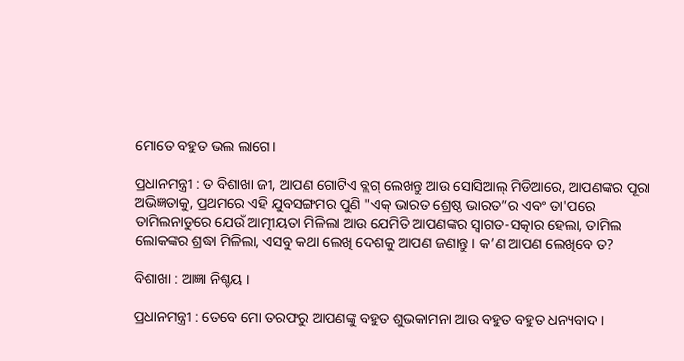ମୋତେ ବହୁତ ଭଲ ଲାଗେ।

ପ୍ରଧାନମନ୍ତ୍ରୀ : ତ ବିଶାଖା ଜୀ, ଆପଣ ଗୋଟିଏ ବ୍ଲଗ୍ ଲେଖନ୍ତୁ ଆଉ ସୋସିଆଲ୍ ମିଡିଆରେ, ଆପଣଙ୍କର ପୂରା ଅଭିଜ୍ଞତାକୁ, ପ୍ରଥମରେ ଏହି ଯୁବସଙ୍ଗମର ପୁଣି "ଏକ୍ ଭାରତ ଶ୍ରେଷ୍ଠ ଭାରତ”ର ଏବଂ ତା'ପରେ ତାମିଲନାଡୁରେ ଯେଉଁ ଆତ୍ମୀୟତା ମିଳିଲା ଆଉ ଯେମିତି ଆପଣଙ୍କର ସ୍ୱାଗତ-ସତ୍କାର ହେଲା, ତାମିଲ ଲୋକଙ୍କର ଶ୍ରଦ୍ଧା ମିଳିଲା, ଏସବୁ କଥା ଲେଖି ଦେଶକୁ ଆପଣ ଜଣାନ୍ତୁ । କ’ଣ ଆପଣ ଲେଖିବେ ତ?

ବିଶାଖା : ଆଜ୍ଞା ନିଶ୍ଚୟ ।

ପ୍ରଧାନମନ୍ତ୍ରୀ : ତେବେ ମୋ ତରଫରୁ ଆପଣଙ୍କୁ ବହୁତ ଶୁଭକାମନା ଆଉ ବହୁତ ବହୁତ ଧନ୍ୟବାଦ ।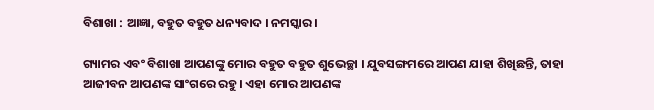ବିଶାଖା : ଆଜ୍ଞା, ବହୁତ ବହୁତ ଧନ୍ୟବାଦ । ନମସ୍କାର ।

ଗ୍ୟାମର ଏବଂ ବିଶାଖା ଆପଣଙ୍କୁ ମୋର ବହୁତ ବହୁତ ଶୁଭେଚ୍ଛା । ଯୁବସଙ୍ଗମରେ ଆପଣ ଯାହା ଶିଖିଛନ୍ତି, ତାହା ଆଜୀବନ ଆପଣଙ୍କ ସାଂଗରେ ରହୁ । ଏହା ମୋର ଆପଣଙ୍କ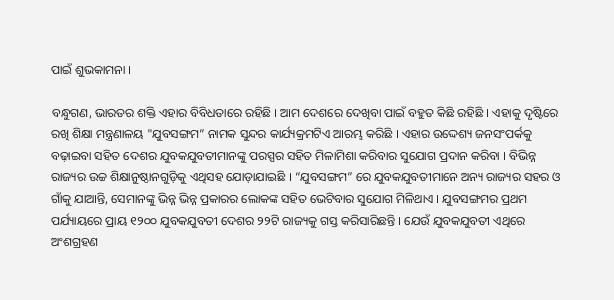ପାଇଁ ଶୁଭକାମନା ।

ବନ୍ଧୁଗଣ, ଭାରତର ଶକ୍ତି ଏହାର ବିବିଧତାରେ ରହିଛି । ଆମ ଦେଶରେ ଦେଖିବା ପାଇଁ ବହୁତ କିଛି ରହିଛି । ଏହାକୁ ଦୃଷ୍ଟିରେ ରଖି ଶିକ୍ଷା ମନ୍ତ୍ରଣାଳୟ "ଯୁବସଙ୍ଗମ” ନାମକ ସୁନ୍ଦର କାର୍ଯ୍ୟକ୍ରମଟିଏ ଆରମ୍ଭ କରିଛି । ଏହାର ଉଦ୍ଦେଶ୍ୟ ଜନସଂପର୍କକୁ ବଢ଼ାଇବା ସହିତ ଦେଶର ଯୁବକଯୁବତୀମାନଙ୍କୁ ପରସ୍ପର ସହିତ ମିଳାମିଶା କରିବାର ସୁଯୋଗ ପ୍ରଦାନ କରିବା । ବିଭିନ୍ନ ରାଜ୍ୟର ଉଚ୍ଚ ଶିକ୍ଷାନୁଷ୍ଠାନଗୁଡ଼ିକୁ ଏଥିସହ ଯୋଡ଼ାଯାଇଛି । “ଯୁବସଙ୍ଗମ” ରେ ଯୁବକଯୁବତୀମାନେ ଅନ୍ୟ ରାଜ୍ୟର ସହର ଓ ଗାଁକୁ ଯାଆନ୍ତି, ସେମାନଙ୍କୁ ଭିନ୍ନ ଭିନ୍ନ ପ୍ରକାରର ଲୋକଙ୍କ ସହିତ ଭେଟିବାର ସୁଯୋଗ ମିଳିଥାଏ । ଯୁବସଙ୍ଗମର ପ୍ରଥମ ପର୍ଯ୍ୟାୟରେ ପ୍ରାୟ ୧୨୦୦ ଯୁବକଯୁବତୀ ଦେଶର ୨୨ଟି ରାଜ୍ୟକୁ ଗସ୍ତ କରିସାରିଛନ୍ତି । ଯେଉଁ ଯୁବକଯୁବତୀ ଏଥିରେ ଅଂଶଗ୍ରହଣ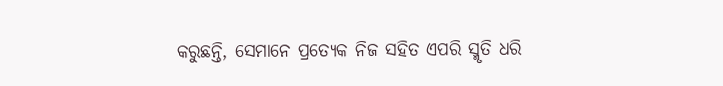କରୁଛନ୍ତି, ସେମାନେ ପ୍ରତ୍ୟେକ ନିଜ ସହିତ ଏପରି ସ୍ମୃତି ଧରି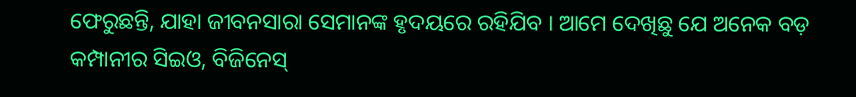ଫେରୁଛନ୍ତି, ଯାହା ଜୀବନସାରା ସେମାନଙ୍କ ହୃଦୟରେ ରହିଯିବ । ଆମେ ଦେଖିଛୁ ଯେ ଅନେକ ବଡ଼ କମ୍ପାନୀର ସିଇଓ, ବିଜିନେସ୍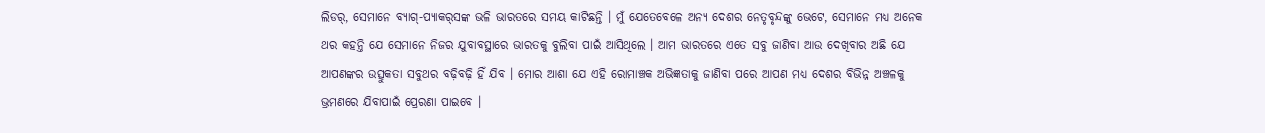ଲିଡର୍‌, ସେମାନେ ବ୍ୟାଗ୍‌-ପ୍ୟାକର୍‌ସଙ୍କ ଭଳି ଭାରତରେ ସମୟ କାଟିଛନ୍ତି । ମୁଁ ଯେତେବେଳେ ଅନ୍ୟ ଦେଶର ନେତୃବୃନ୍ଦଙ୍କୁ ଭେଟେ, ସେମାନେ ମଧ୍ୟ ଅନେକ ଥର କହନ୍ତି ଯେ ସେମାନେ ନିଜର ଯୁବାବସ୍ଥାରେ ଭାରତକୁ ବୁଲିବା ପାଇଁ ଆସିଥିଲେ । ଆମ ଭାରତରେ ଏତେ ସବୁ ଜାଣିବା ଆଉ ଦେଖିବାର ଅଛି ଯେ ଆପଣଙ୍କର ଉତ୍ସୁକତା ସବୁଥର ବଢ଼ିବଢ଼ି ହିଁ ଯିବ । ମୋର ଆଶା ଯେ ଏହି ରୋମାଞ୍ଚକ ଅଭିଜ୍ଞତାକୁ ଜାଣିବା ପରେ ଆପଣ ମଧ୍ୟ ଦେଶର ବିଭିନ୍ନ ଅଞ୍ଚଳକୁ ଭ୍ରମଣରେ ଯିବାପାଇଁ ପ୍ରେରଣା ପାଇବେ ।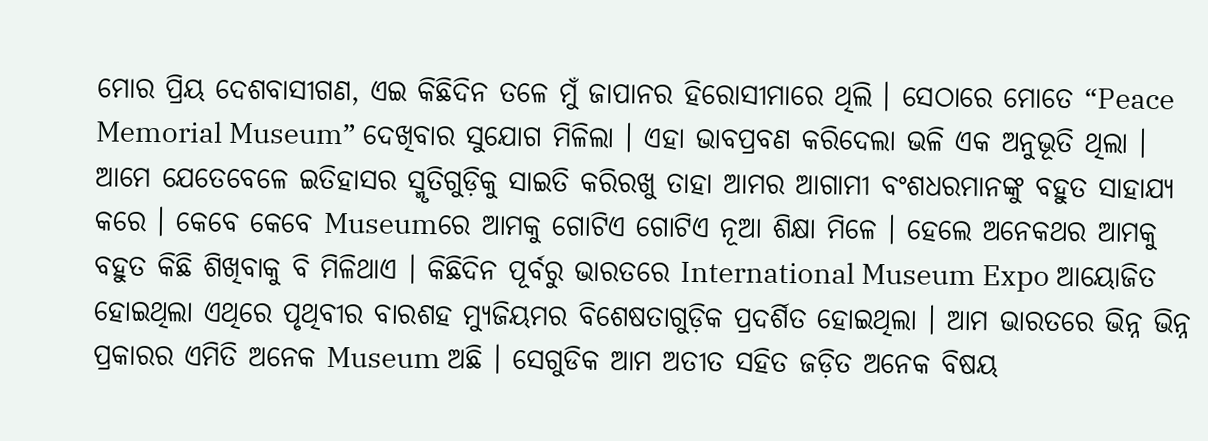ମୋର ପ୍ରିୟ ଦେଶବାସୀଗଣ, ଏଇ କିଛିଦିନ ତଳେ ମୁଁ ଜାପାନର ହିରୋସୀମାରେ ଥିଲି । ସେଠାରେ ମୋତେ “Peace Memorial Museum” ଦେଖିବାର ସୁଯୋଗ ମିଳିଲା । ଏହା ଭାବପ୍ରବଣ କରିଦେଲା ଭଳି ଏକ ଅନୁଭୂତି ଥିଲା । ଆମେ ଯେତେବେଳେ ଇତିହାସର ସ୍ମୃତିଗୁଡ଼ିକୁ ସାଇତି କରିରଖୁ ତାହା ଆମର ଆଗାମୀ ବଂଶଧରମାନଙ୍କୁ ବହୁତ ସାହାଯ୍ୟ କରେ । କେବେ କେବେ Museumରେ ଆମକୁ ଗୋଟିଏ ଗୋଟିଏ ନୂଆ ଶିକ୍ଷା ମିଳେ । ହେଲେ ଅନେକଥର ଆମକୁ ବହୁତ କିଛି ଶିଖିବାକୁ ବି ମିଳିଥାଏ । କିଛିଦିନ ପୂର୍ବରୁ ଭାରତରେ International Museum Expo ଆୟୋଜିତ ହୋଇଥିଲା ଏଥିରେ ପୃଥିବୀର ବାରଶହ ମ୍ୟୁଜିୟମର ବିଶେଷତାଗୁଡ଼ିକ ପ୍ରଦର୍ଶିତ ହୋଇଥିଲା । ଆମ ଭାରତରେ ଭିନ୍ନ ଭିନ୍ନ ପ୍ରକାରର ଏମିତି ଅନେକ Museum ଅଛି । ସେଗୁଡିକ ଆମ ଅତୀତ ସହିତ ଜଡ଼ିତ ଅନେକ ବିଷୟ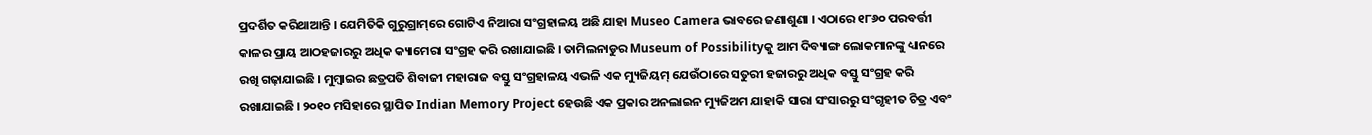ପ୍ରଦର୍ଶିତ କରିଥାଆନ୍ତି । ଯେମିତିକି ଗୁରୁଗ୍ରାମ୍‌ରେ ଗୋଟିଏ ନିଆରା ସଂଗ୍ରହାଳୟ ଅଛି ଯାହା Museo Camera ଭାବରେ ଜଣାଶୁଣା । ଏଠାରେ ୧୮୬୦ ପରବର୍ତ୍ତୀ କାଳର ପ୍ରାୟ ଆଠହଜାରରୁ ଅଧିକ କ୍ୟାମେରା ସଂଗ୍ରହ କରି ରଖାଯାଇଛି । ତାମିଲନାଡୁର Museum of Possibilityକୁ ଆମ ଦିବ୍ୟାଙ୍ଗ ଲୋକମାନଙ୍କୁ ଧ୍ୟାନରେ ରଖି ଗଢ଼ାଯାଇଛି । ମୁମ୍ବାଇର ଛତ୍ରପତି ଶିବାଜୀ ମହାରାଜ ବସ୍ତୁ ସଂଗ୍ରହାଳୟ ଏଭଳି ଏକ ମ୍ୟୁଜିୟମ୍ ଯେଉଁଠାରେ ସତୁରୀ ହଜାରରୁ ଅଧିକ ବସ୍ତୁ ସଂଗ୍ରହ କରି ରଖାଯାଇଛି । ୨୦୧୦ ମସିହାରେ ସ୍ଥାପିତ Indian Memory Project ହେଉଛି ଏକ ପ୍ରକାର ଅନଲାଇନ ମ୍ୟୁଜିଅମ ଯାହାକି ସାରା ସଂସାରରୁ ସଂଗୃହୀତ ଚିତ୍ର ଏବଂ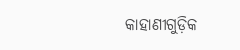କାହାଣୀଗୁଡ଼ିକ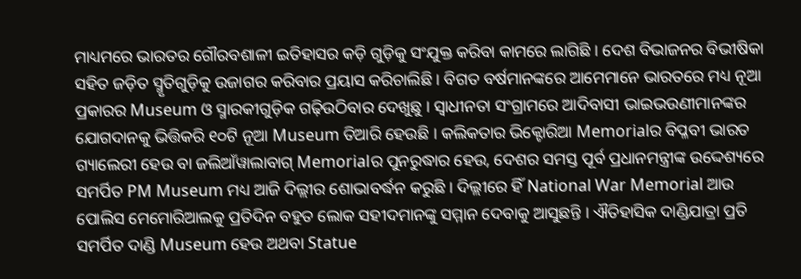ମାଧ୍ୟମରେ ଭାରତର ଗୌରବଶାଳୀ ଇତିହାସର କଡ଼ି ଗୁଡ଼ିକୁ ସଂଯୁକ୍ତ କରିବା କାମରେ ଲାଗିଛି । ଦେଶ ବିଭାଜନର ବିଭୀଷିକା ସହିତ ଜଡ଼ିତ ସ୍ମୃତିଗୁଡ଼ିକୁ ଉଜାଗର କରିବାର ପ୍ରୟାସ କରିଚାଲିଛି । ବିଗତ ବର୍ଷମାନଙ୍କରେ ଆମେମାନେ ଭାରତରେ ମଧ୍ୟ ନୂଆ ପ୍ରକାରର Museum ଓ ସ୍ମାରକୀଗୁଡ଼ିକ ଗଢ଼ିଉଠିବାର ଦେଖୁଛୁ । ସ୍ୱାଧୀନତା ସଂଗ୍ରାମରେ ଆଦିବାସୀ ଭାଇଭଉଣୀମାନଙ୍କର ଯୋଗଦାନକୁ ଭିତ୍ତିକରି ୧୦ଟି ନୂଆ Museum ତିଆରି ହେଉଛି । କଲିକତାର ଭିକ୍ଟୋରିଆ Memorialର ବିପ୍ଳବୀ ଭାରତ ଗ୍ୟାଲେରୀ ହେଉ ବା ଜଲିଆଁୱାଲାବାଗ୍ Memorialର ପୁନରୁଦ୍ଧାର ହେଉ, ଦେଶର ସମସ୍ତ ପୂର୍ବ ପ୍ରଧାନମନ୍ତ୍ରୀଙ୍କ ଉଦ୍ଦେଶ୍ୟରେ ସମର୍ପିତ PM Museum ମଧ୍ୟ ଆଜି ଦିଲ୍ଲୀର ଶୋଭାବର୍ଦ୍ଧନ କରୁଛି । ଦିଲ୍ଲୀରେ ହିଁ National War Memorial ଆଉ ପୋଲିସ ମେମୋରିଆଲକୁ ପ୍ରତିଦିନ ବହୁତ ଲୋକ ସହୀଦମାନଙ୍କୁ ସମ୍ମାନ ଦେବାକୁ ଆସୁଛନ୍ତି । ଐତିହାସିକ ଦାଣ୍ଡିଯାତ୍ରା ପ୍ରତି ସମର୍ପିତ ଦାଣ୍ଡି Museum ହେଉ ଅଥବା Statue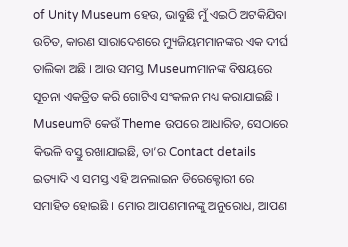of Unity Museum ହେଉ, ଭାବୁଛି ମୁଁ ଏଇଠି ଅଟକିଯିବା ଉଚିତ, କାରଣ ସାରାଦେଶରେ ମ୍ୟୁଜିୟମମାନଙ୍କର ଏକ ଦୀର୍ଘ ତାଲିକା ଅଛି । ଆଉ ସମସ୍ତ Museumମାନଙ୍କ ବିଷୟରେ ସୂଚନା ଏକତ୍ରିତ କରି ଗୋଟିଏ ସଂକଳନ ମଧ୍ୟ କରାଯାଇଛି । Museumଟି କେଉଁ Theme ଉପରେ ଆଧାରିତ, ସେଠାରେ କିଭଳି ବସ୍ତୁ ରଖାଯାଇଛି, ତା’ର Contact details ଇତ୍ୟାଦି ଏ ସମସ୍ତ ଏହି ଅନଲାଇନ ଡିରେକ୍ଟୋରୀ ରେ ସମାହିତ ହୋଇଛି । ମୋର ଆପଣମାନଙ୍କୁ ଅନୁରୋଧ, ଆପଣ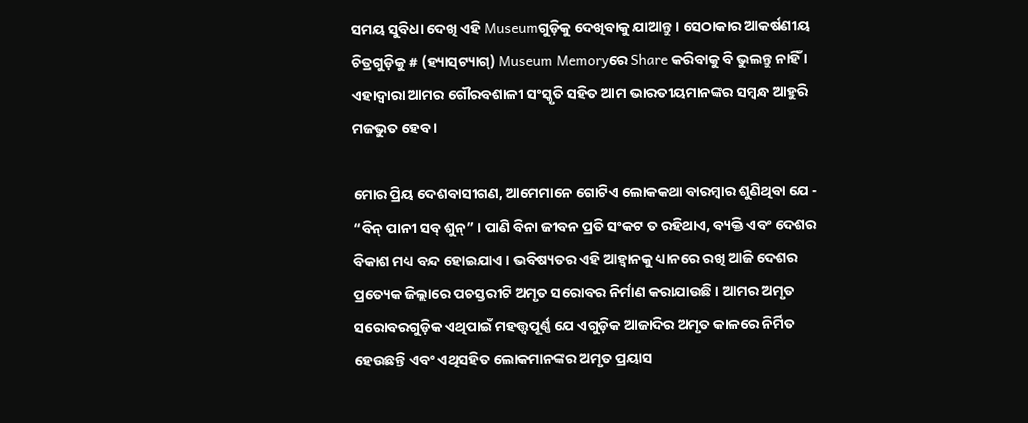ସମୟ ସୁବିଧା ଦେଖି ଏହି Museumଗୁଡ଼ିକୁ ଦେଖିବାକୁ ଯାଆନ୍ତୁ । ସେଠାକାର ଆକର୍ଷଣୀୟ ଚିତ୍ରଗୁଡ଼ିକୁ # (ହ୍ୟାସ୍‌ଟ୍ୟାଗ୍‌) Museum Memoryରେ Share କରିବାକୁ ବି ଭୁଲନ୍ତୁ ନାହିଁ । ଏହାଦ୍ୱାରା ଆମର ଗୌରବଶାଳୀ ସଂସ୍କୃତି ସହିତ ଆମ ଭାରତୀୟମାନଙ୍କର ସମ୍ବନ୍ଧ ଆହୁରି ମଜଭୁତ ହେବ ।

ମୋର ପ୍ରିୟ ଦେଶବାସୀଗଣ, ଆମେମାନେ ଗୋଟିଏ ଲୋକକଥା ବାରମ୍ବାର ଶୁଣିଥିବା ଯେ - “ବିନ୍ ପାନୀ ସବ୍ ଶୁନ୍‌” । ପାଣି ବିନା ଜୀବନ ପ୍ରତି ସଂକଟ ତ ରହିଥାଏ, ବ୍ୟକ୍ତି ଏବଂ ଦେଶର ବିକାଶ ମଧ୍ୟ ବନ୍ଦ ହୋଇଯାଏ । ଭବିଷ୍ୟତର ଏହି ଆହ୍ୱାନକୁ ଧ୍ୟାନରେ ରଖି ଆଜି ଦେଶର ପ୍ରତ୍ୟେକ ଜିଲ୍ଲାରେ ପଚସ୍ତରୀଟି ଅମୃତ ସରୋବର ନିର୍ମାଣ କରାଯାଉଛି । ଆମର ଅମୃତ ସରୋବରଗୁଡ଼ିକ ଏଥିପାଇଁ ମହତ୍ତ୍ୱପୂର୍ଣ୍ଣ ଯେ ଏଗୁଡ଼ିକ ଆଜାଦିର ଅମୃତ କାଳରେ ନିର୍ମିତ ହେଉଛନ୍ତି ଏବଂ ଏଥିସହିତ ଲୋକମାନଙ୍କର ଅମୃତ ପ୍ରୟାସ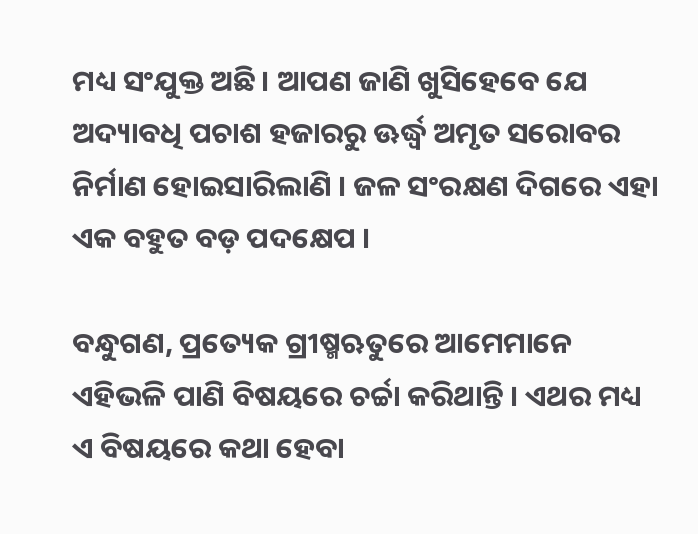ମଧ୍ୟ ସଂଯୁକ୍ତ ଅଛି । ଆପଣ ଜାଣି ଖୁସିହେବେ ଯେ ଅଦ୍ୟାବଧି ପଚାଶ ହଜାରରୁ ଊର୍ଦ୍ଧ୍ୱ ଅମୃତ ସରୋବର ନିର୍ମାଣ ହୋଇସାରିଲାଣି । ଜଳ ସଂରକ୍ଷଣ ଦିଗରେ ଏହା ଏକ ବହୁତ ବଡ଼ ପଦକ୍ଷେପ ।

ବନ୍ଧୁଗଣ, ପ୍ରତ୍ୟେକ ଗ୍ରୀଷ୍ମଋତୁରେ ଆମେମାନେ ଏହିଭଳି ପାଣି ବିଷୟରେ ଚର୍ଚ୍ଚା କରିଥାନ୍ତି । ଏଥର ମଧ୍ୟ ଏ ବିଷୟରେ କଥା ହେବା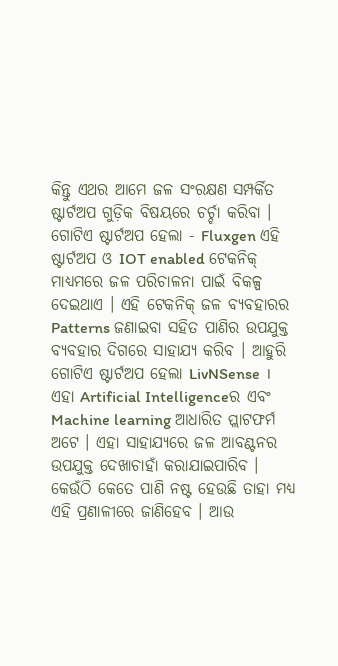କିନ୍ତୁ ଏଥର ଆମେ ଜଳ ସଂରକ୍ଷଣ ସମ୍ପର୍କିତ ଷ୍ଟାର୍ଟଅପ ଗୁଡ଼ିକ ବିଷୟରେ ଚର୍ଚ୍ଚା କରିବା । ଗୋଟିଏ ଷ୍ଟାର୍ଟଅପ ହେଲା - Fluxgen ଏହି ଷ୍ଟାର୍ଟଅପ ଓ IOT enabled ଟେକନିକ୍ ମାଧ୍ୟମରେ ଜଳ ପରିଚାଳନା ପାଇଁ ବିକଳ୍ପ ଦେଇଥାଏ । ଏହି ଟେକନିକ୍ ଜଳ ବ୍ୟବହାରର Patterns ଜଣାଇବା ସହିତ ପାଣିର ଉପଯୁକ୍ତ ବ୍ୟବହାର ଦିଗରେ ସାହାଯ୍ୟ କରିବ । ଆହୁରି ଗୋଟିଏ ଷ୍ଟାର୍ଟଅପ ହେଲା LivNSense । ଏହା Artificial Intelligenceର ଏବଂ Machine learning ଆଧାରିତ ପ୍ଲାଟଫର୍ମ ଅଟେ । ଏହା ସାହାଯ୍ୟରେ ଜଳ ଆବଣ୍ଟନର ଉପଯୁକ୍ତ ଦେଖାଚାହାଁ କରାଯାଇପାରିବ । କେଉଁଠି କେତେ ପାଣି ନଷ୍ଟ ହେଉଛି ତାହା ମଧ୍ୟ ଏହି ପ୍ରଣାଳୀରେ ଜାଣିହେବ । ଆଉ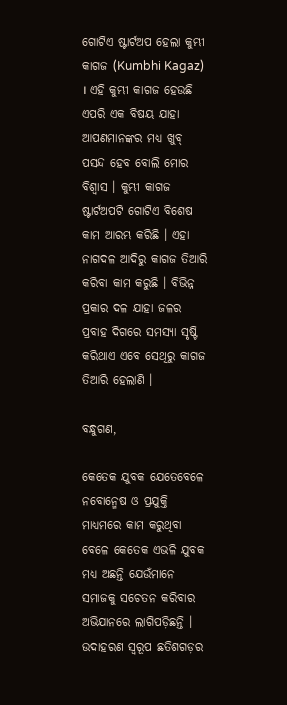ଗୋଟିଏ ଷ୍ଟାର୍ଟଅପ ହେଲା କୁମ୍ଭୀ କାଗଜ (Kumbhi Kagaz) । ଏହି କୁମ୍ଭୀ କାଗଜ ହେଉଛି ଏପରି ଏକ ବିଷୟ ଯାହା ଆପଣମାନଙ୍କର ମଧ୍ୟ ଖୁବ୍ ପସନ୍ଦ ହେବ ବୋଲି ମୋର ବିଶ୍ୱାସ । କୁମ୍ଭୀ କାଗଜ ଷ୍ଟାର୍ଟଅପଟି ଗୋଟିଏ ବିଶେଷ କାମ ଆରମ୍ଭ କରିଛି । ଏହା ନାଗଦଳ ଆଦିରୁ କାଗଜ ତିଆରି କରିବା କାମ କରୁଛି । ବିଭିନ୍ନ ପ୍ରକାର ଦଳ ଯାହା ଜଳର ପ୍ରବାହ ଦିଗରେ ସମସ୍ୟା ସୃଷ୍ଟି କରିଥାଏ ଏବେ ସେଥିରୁ କାଗଜ ତିଆରି ହେଲାଣି ।

ବନ୍ଧୁଗଣ,

କେତେକ ଯୁବକ ଯେତେବେଳେ ନବୋନ୍ମେଷ ଓ ପ୍ରଯୁକ୍ତି ମାଧ୍ୟମରେ କାମ କରୁଥିବା ବେଳେ କେତେକ ଏଭଳି ଯୁବକ ମଧ୍ୟ ଅଛନ୍ତି ଯେଉଁମାନେ ସମାଜକୁ ସଚେତନ କରିବାର ଅଭିଯାନରେ ଲାଗିପଡ଼ିଛନ୍ତି । ଉଦାହରଣ ସ୍ୱରୂପ ଛତିଶଗଡ଼ର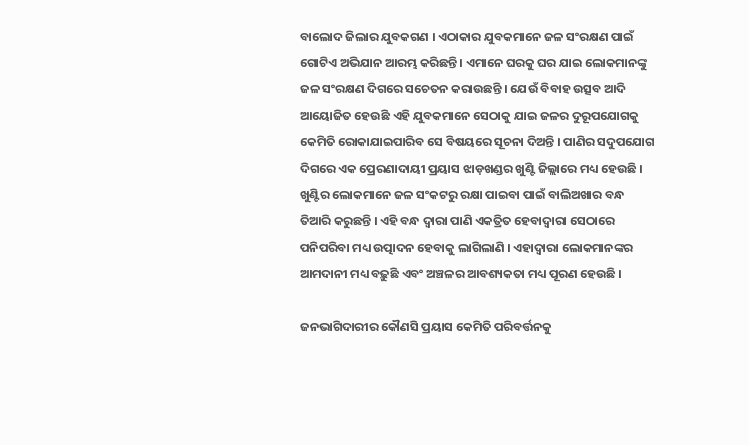ବାଲୋଦ ଜିଲାର ଯୁବକଗଣ । ଏଠାକାର ଯୁବକମାନେ ଜଳ ସଂରକ୍ଷଣ ପାଇଁ ଗୋଟିଏ ଅଭିଯାନ ଆରମ୍ଭ କରିଛନ୍ତି । ଏମାନେ ଘରକୁ ଘର ଯାଇ ଲୋକମାନଙ୍କୁ ଜଳ ସଂରକ୍ଷଣ ଦିଗରେ ସଚେତନ କରାଉଛନ୍ତି । ଯେଉଁ ବିବାହ ଉତ୍ସବ ଆଦି ଆୟୋଜିତ ହେଉଛି ଏହି ଯୁବକମାନେ ସେଠାକୁ ଯାଇ ଜଳର ଦୁରୂପଯୋଗକୁ କେମିତି ରୋକାଯାଇପାରିବ ସେ ବିଷୟରେ ସୂଚନା ଦିଅନ୍ତି । ପାଣିର ସଦୁପଯୋଗ ଦିଗରେ ଏକ ପ୍ରେରଣାଦାୟୀ ପ୍ରୟାସ ଝାଡ଼ଖଣ୍ଡର ଖୁଣ୍ଟି ଜିଲ୍ଲାରେ ମଧ୍ୟ ହେଉଛି । ଖୁଣ୍ଟିର ଲୋକମାନେ ଜଳ ସଂକଟରୁ ରକ୍ଷା ପାଇବା ପାଇଁ ବାଲିଅଖାର ବନ୍ଧ ତିଆରି କରୁଛନ୍ତି । ଏହି ବନ୍ଧ ଦ୍ୱାରା ପାଣି ଏକତ୍ରିତ ହେବାଦ୍ୱାରା ସେଠାରେ ପନିପରିବା ମଧ୍ୟ ଉତ୍ପାଦନ ହେବାକୁ ଲାଗିଲାଣି । ଏହାଦ୍ୱାରା ଲୋକମାନଙ୍କର ଆମଦାନୀ ମଧ୍ୟ ବଢ଼ୁଛି ଏବଂ ଅଞ୍ଚଳର ଆବଶ୍ୟକତା ମଧ୍ୟ ପୂରଣ ହେଉଛି ।

ଜନଭାଗିଦାରୀର କୌଣସି ପ୍ରୟାସ କେମିତି ପରିବର୍ତ୍ତନକୁ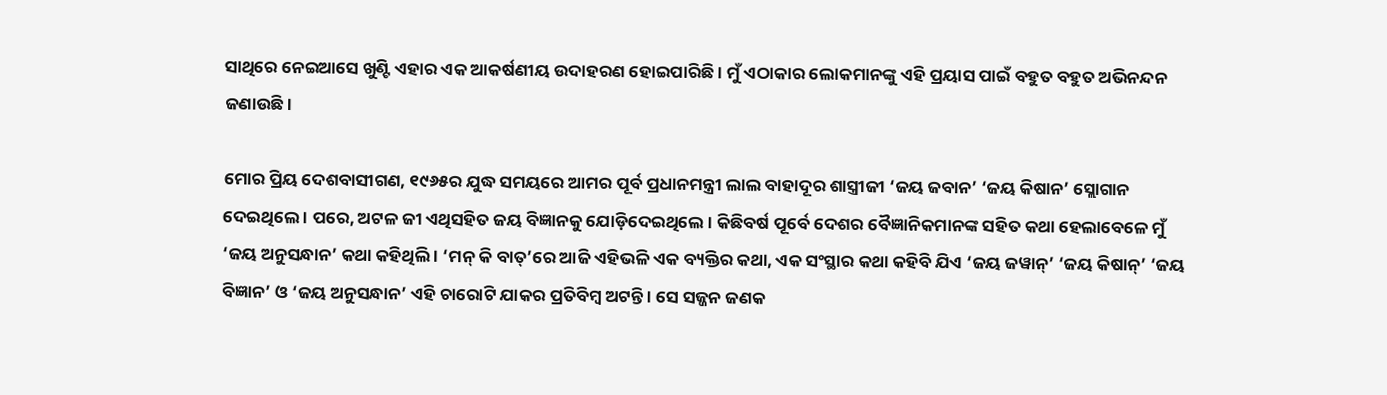ସାଥିରେ ନେଇଆସେ ଖୁଣ୍ଟି ଏହାର ଏକ ଆକର୍ଷଣୀୟ ଉଦାହରଣ ହୋଇପାରିଛି । ମୁଁ ଏଠାକାର ଲୋକମାନଙ୍କୁ ଏହି ପ୍ରୟାସ ପାଇଁ ବହୁତ ବହୁତ ଅଭିନନ୍ଦନ ଜଣାଉଛି।

ମୋର ପ୍ରିୟ ଦେଶବାସୀଗଣ, ୧୯୬୫ର ଯୁଦ୍ଧ ସମୟରେ ଆମର ପୂର୍ବ ପ୍ରଧାନମନ୍ତ୍ରୀ ଲାଲ ବାହାଦୂର ଶାସ୍ତ୍ରୀଜୀ ‘ଜୟ ଜବାନ’ ‘ଜୟ କିଷାନ’ ସ୍ଲୋଗାନ ଦେଇଥିଲେ । ପରେ, ଅଟଳ ଜୀ ଏଥିସହିତ ଜୟ ବିଜ୍ଞାନକୁ ଯୋଡ଼ିଦେଇଥିଲେ । କିଛିବର୍ଷ ପୂର୍ବେ ଦେଶର ବୈଜ୍ଞାନିକମାନଙ୍କ ସହିତ କଥା ହେଲାବେଳେ ମୁଁ ‘ଜୟ ଅନୁସନ୍ଧାନ’ କଥା କହିଥିଲି । ‘ମନ୍ କି ବାତ୍‌’ରେ ଆଜି ଏହିଭଳି ଏକ ବ୍ୟକ୍ତିର କଥା, ଏକ ସଂସ୍ଥାର କଥା କହିବି ଯିଏ ‘ଜୟ ଜୱାନ୍‌’ ‘ଜୟ କିଷାନ୍‌’ ‘ଜୟ ବିଜ୍ଞାନ’ ଓ ‘ଜୟ ଅନୁସନ୍ଧାନ’ ଏହି ଚାରୋଟି ଯାକର ପ୍ରତିବିମ୍ବ ଅଟନ୍ତି । ସେ ସଜ୍ଜନ ଜଣକ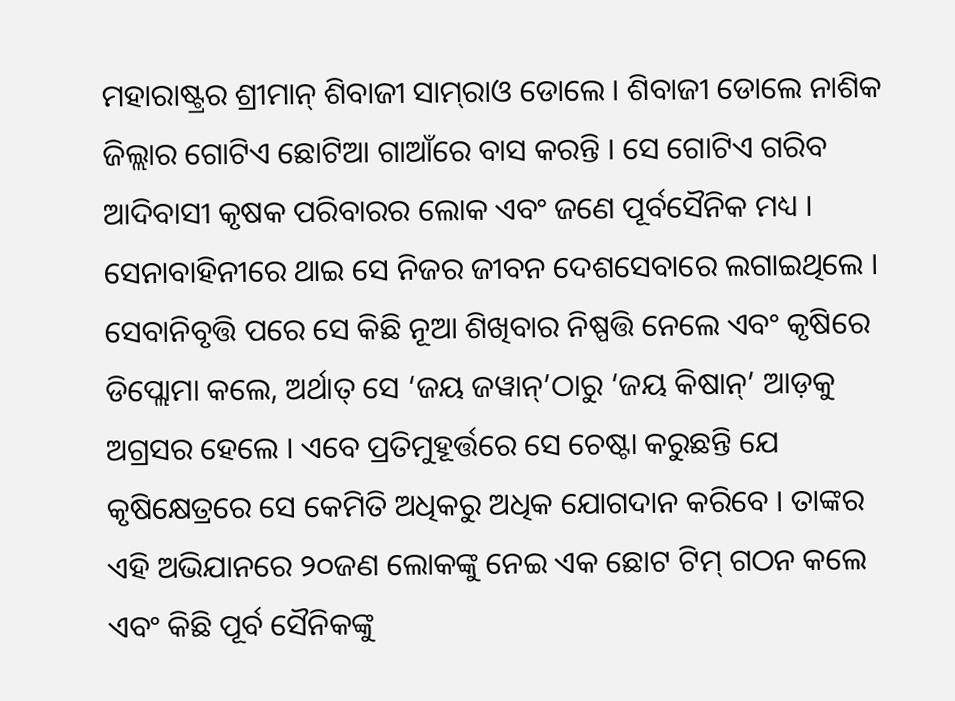ମହାରାଷ୍ଟ୍ରର ଶ୍ରୀମାନ୍ ଶିବାଜୀ ସାମ୍‌ରାଓ ଡୋଲେ । ଶିବାଜୀ ଡୋଲେ ନାଶିକ ଜିଲ୍ଲାର ଗୋଟିଏ ଛୋଟିଆ ଗାଆଁରେ ବାସ କରନ୍ତି । ସେ ଗୋଟିଏ ଗରିବ ଆଦିବାସୀ କୃଷକ ପରିବାରର ଲୋକ ଏବଂ ଜଣେ ପୂର୍ବସୈନିକ ମଧ୍ୟ । ସେନାବାହିନୀରେ ଥାଇ ସେ ନିଜର ଜୀବନ ଦେଶସେବାରେ ଲଗାଇଥିଲେ । ସେବାନିବୃତ୍ତି ପରେ ସେ କିଛି ନୂଆ ଶିଖିବାର ନିଷ୍ପତ୍ତି ନେଲେ ଏବଂ କୃଷିରେ ଡିପ୍ଲୋମା କଲେ, ଅର୍ଥାତ୍ ସେ ‘ଜୟ ଜୱାନ୍‌’ଠାରୁ ‘ଜୟ କିଷାନ୍‌’ ଆଡ଼କୁ ଅଗ୍ରସର ହେଲେ । ଏବେ ପ୍ରତିମୁହୂର୍ତ୍ତରେ ସେ ଚେଷ୍ଟା କରୁଛନ୍ତି ଯେ କୃଷିକ୍ଷେତ୍ରରେ ସେ କେମିତି ଅଧିକରୁ ଅଧିକ ଯୋଗଦାନ କରିବେ । ତାଙ୍କର ଏହି ଅଭିଯାନରେ ୨୦ଜଣ ଲୋକଙ୍କୁ ନେଇ ଏକ ଛୋଟ ଟିମ୍ ଗଠନ କଲେ ଏବଂ କିଛି ପୂର୍ବ ସୈନିକଙ୍କୁ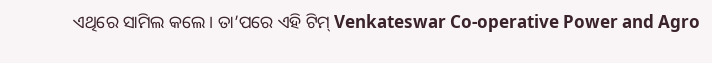ଏଥିରେ ସାମିଲ କଲେ । ତା’ପରେ ଏହି ଟିମ୍ Venkateswar Co-operative Power and Agro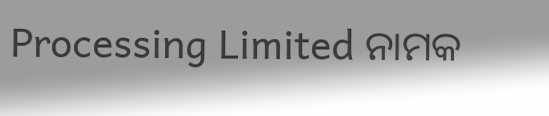Processing Limited ନାମକ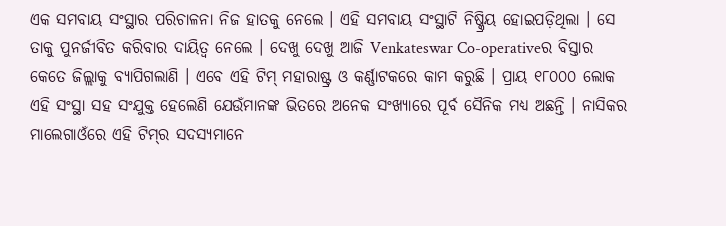ଏକ ସମବାୟ ସଂସ୍ଥାର ପରିଚାଳନା ନିଜ ହାତକୁ ନେଲେ । ଏହି ସମବାୟ ସଂସ୍ଥାଟି ନିଷ୍କ୍ରିୟ ହୋଇପଡ଼ିଥିଲା । ସେ ତାକୁ ପୁନର୍ଜୀବିତ କରିବାର ଦାୟିତ୍ୱ ନେଲେ । ଦେଖୁ ଦେଖୁ ଆଜି Venkateswar Co-operativeର ବିସ୍ତାର କେତେ ଜିଲ୍ଲାକୁ ବ୍ୟାପିଗଲାଣି । ଏବେ ଏହି ଟିମ୍ ମହାରାଷ୍ଟ୍ର ଓ କର୍ଣ୍ଣାଟକରେ କାମ କରୁଛି । ପ୍ରାୟ ୧୮୦୦୦ ଲୋକ ଏହି ସଂସ୍ଥା ସହ ସଂଯୁକ୍ତ ହେଲେଣି ଯେଉଁମାନଙ୍କ ଭିତରେ ଅନେକ ସଂଖ୍ୟାରେ ପୂର୍ବ ସୈନିକ ମଧ୍ୟ ଅଛନ୍ତି । ନାସିକର ମାଲେଗାଓଁରେ ଏହି ଟିମ୍‌ର ସଦସ୍ୟମାନେ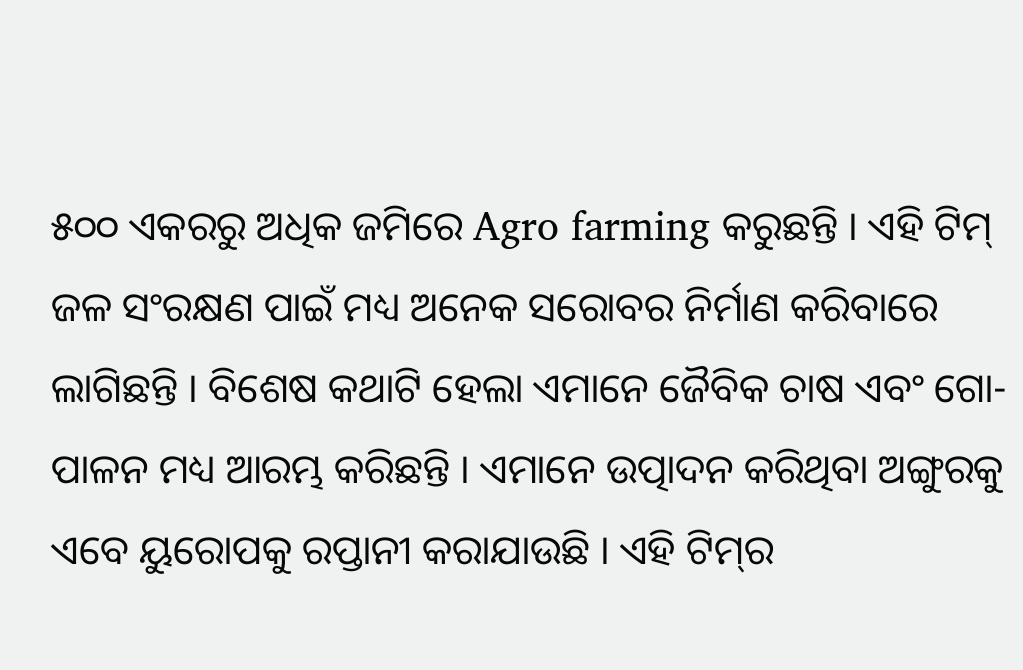୫୦୦ ଏକରରୁ ଅଧିକ ଜମିରେ Agro farming କରୁଛନ୍ତି । ଏହି ଟିମ୍ ଜଳ ସଂରକ୍ଷଣ ପାଇଁ ମଧ୍ୟ ଅନେକ ସରୋବର ନିର୍ମାଣ କରିବାରେ ଲାଗିଛନ୍ତି । ବିଶେଷ କଥାଟି ହେଲା ଏମାନେ ଜୈବିକ ଚାଷ ଏବଂ ଗୋ-ପାଳନ ମଧ୍ୟ ଆରମ୍ଭ କରିଛନ୍ତି । ଏମାନେ ଉତ୍ପାଦନ କରିଥିବା ଅଙ୍ଗୁରକୁ ଏବେ ୟୁରୋପକୁ ରପ୍ତାନୀ କରାଯାଉଛି । ଏହି ଟିମ୍‌ର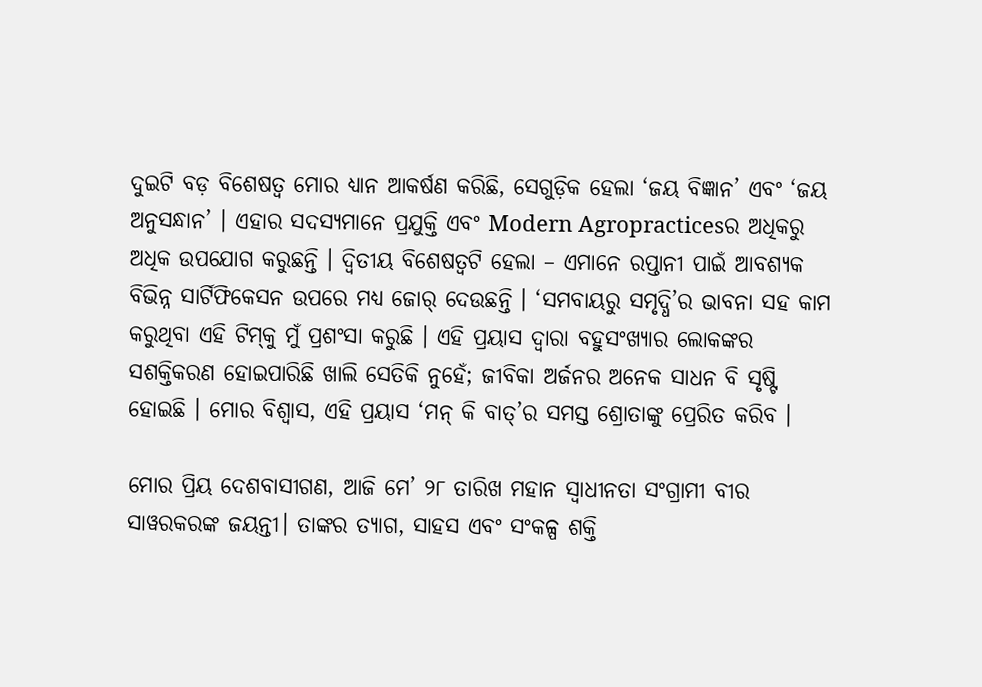ଦୁଇଟି ବଡ଼ ବିଶେଷତ୍ୱ ମୋର ଧ୍ୟାନ ଆକର୍ଷଣ କରିଛି, ସେଗୁଡ଼ିକ ହେଲା ‘ଜୟ ବିଜ୍ଞାନ’ ଏବଂ ‘ଜୟ ଅନୁସନ୍ଧାନ’ । ଏହାର ସଦସ୍ୟମାନେ ପ୍ରଯୁକ୍ତି ଏବଂ Modern Agropracticesର ଅଧିକରୁ ଅଧିକ ଉପଯୋଗ କରୁଛନ୍ତି । ଦ୍ୱିତୀୟ ବିଶେଷତ୍ୱଟି ହେଲା – ଏମାନେ ରପ୍ତାନୀ ପାଇଁ ଆବଶ୍ୟକ ବିଭିନ୍ନ ସାର୍ଟିଫିକେସନ ଉପରେ ମଧ୍ୟ ଜୋର୍ ଦେଉଛନ୍ତି । ‘ସମବାୟରୁ ସମୃଦ୍ଧି’ର ଭାବନା ସହ କାମ କରୁଥିବା ଏହି ଟିମ୍‌କୁ ମୁଁ ପ୍ରଶଂସା କରୁଛି । ଏହି ପ୍ରୟାସ ଦ୍ୱାରା ବହୁସଂଖ୍ୟାର ଲୋକଙ୍କର ସଶକ୍ତିକରଣ ହୋଇପାରିଛି ଖାଲି ସେତିକି ନୁହେଁ; ଜୀବିକା ଅର୍ଜନର ଅନେକ ସାଧନ ବି ସୃଷ୍ଟି ହୋଇଛି । ମୋର ବିଶ୍ୱାସ, ଏହି ପ୍ରୟାସ ‘ମନ୍ କି ବାତ୍‌’ର ସମସ୍ତ ଶ୍ରୋତାଙ୍କୁ ପ୍ରେରିତ କରିବ ।

ମୋର ପ୍ରିୟ ଦେଶବାସୀଗଣ, ଆଜି ମେ’ ୨୮ ତାରିଖ ମହାନ ସ୍ୱାଧୀନତା ସଂଗ୍ରାମୀ ବୀର ସାୱରକରଙ୍କ ଜୟନ୍ତୀ। ତାଙ୍କର ତ୍ୟାଗ, ସାହସ ଏବଂ ସଂକଳ୍ପ ଶକ୍ତି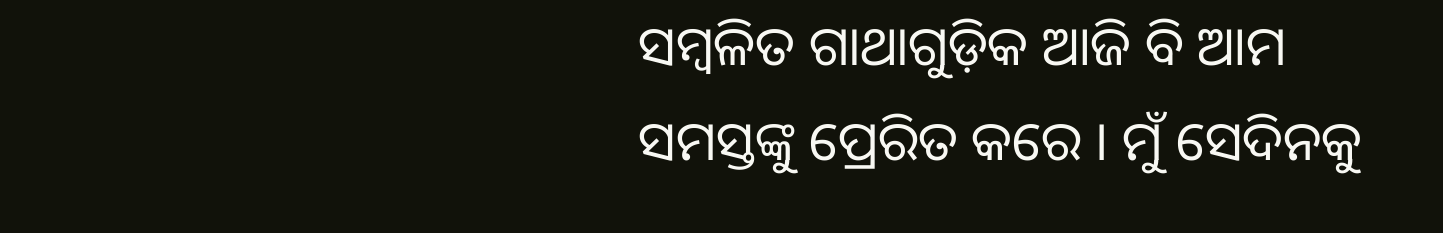ସମ୍ବଳିତ ଗାଥାଗୁଡ଼ିକ ଆଜି ବି ଆମ ସମସ୍ତଙ୍କୁ ପ୍ରେରିତ କରେ । ମୁଁ ସେଦିନକୁ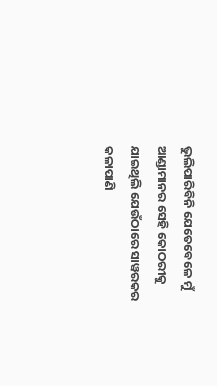ଭୁଲିପାରିବିନି ଯେତେବେଳେ ମୁଁ ଆଣ୍ଡାମାନର ସେହି କୋଠରୀକୁ ଯାଇଥିଲି ଯେଉଁଠାରେ ସାୱରକର କଳାପାଣି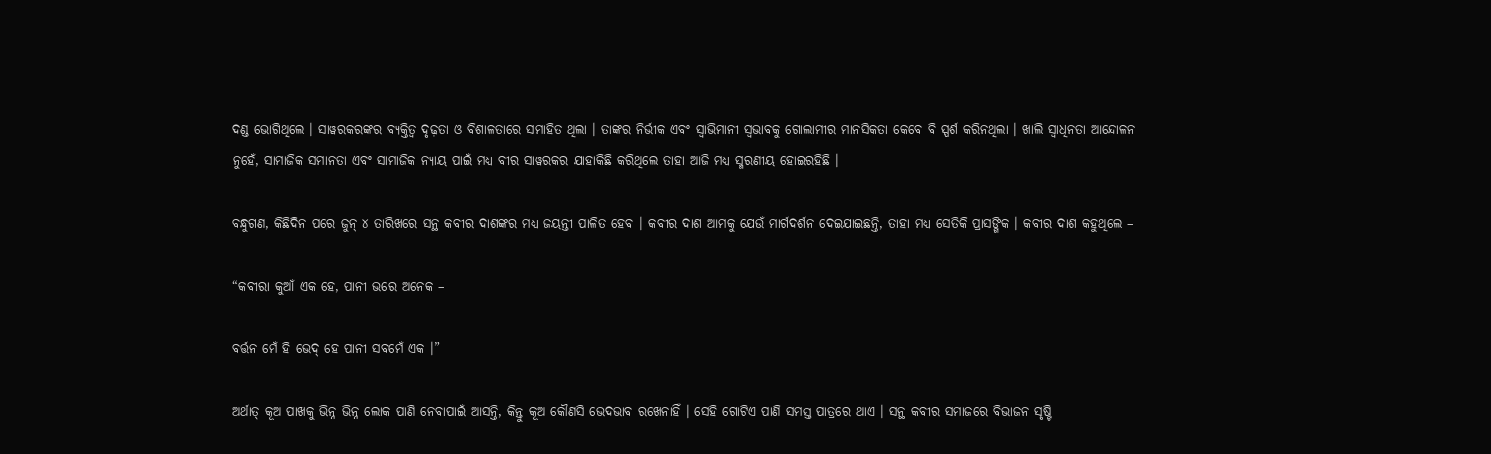ଦଣ୍ଡ ଭୋଗିଥିଲେ । ସାୱରକରଙ୍କର ବ୍ୟକ୍ତିତ୍ୱ ଦୃଢ଼ତା ଓ ବିଶାଳତାରେ ସମାହିତ ଥିଲା । ତାଙ୍କର ନିର୍ଭୀକ ଏବଂ ସ୍ୱାଭିମାନୀ ସ୍ୱଭାବକୁ ଗୋଲାମୀର ମାନସିକତା କେବେ ବି ସ୍ପର୍ଶ କରିନଥିଲା । ଖାଲି ସ୍ୱାଧିନତା ଆନ୍ଦୋଳନ ନୁହେଁ, ସାମାଜିକ ସମାନତା ଏବଂ ସାମାଜିକ ନ୍ୟାୟ ପାଇଁ ମଧ୍ୟ ବୀର ସାୱରକର ଯାହାକିଛି କରିଥିଲେ ତାହା ଆଜି ମଧ୍ୟ ସ୍ମରଣୀୟ ହୋଇରହିଛି ।

ବନ୍ଧୁଗଣ, କିଛିଦିନ ପରେ ଜୁନ୍ ୪ ତାରିଖରେ ସନ୍ଥ କବୀର ଦାଶଙ୍କର ମଧ୍ୟ ଜୟନ୍ତୀ ପାଳିତ ହେବ । କବୀର ଦାଶ ଆମକୁ ଯେଉଁ ମାର୍ଗଦର୍ଶନ ଦେଇଯାଇଛନ୍ତି, ତାହା ମଧ୍ୟ ସେତିକି ପ୍ରାସଙ୍ଗିକ । କବୀର ଦାଶ କହୁଥିଲେ –

“କବୀରା କୁଆଁ ଏକ ହେ, ପାନୀ ଭରେ ଅନେକ –

ବର୍ତ୍ତନ ମେଁ ହି ଭେଦ୍ ହେ ପାନୀ ସବମେଁ ଏକ ।”

ଅର୍ଥାତ୍ କୂଅ ପାଖକୁ ଭିନ୍ନ ଭିନ୍ନ ଲୋକ ପାଣି ନେବାପାଇଁ ଆସନ୍ତି, କିନ୍ତୁ କୂଅ କୌଣସି ଭେଦଭାବ ରଖେନାହିଁ । ସେହି ଗୋଟିଏ ପାଣି ସମସ୍ତ ପାତ୍ରରେ ଥାଏ । ସନ୍ଥ କବୀର ସମାଜରେ ବିଭାଜନ ସୃଷ୍ଟି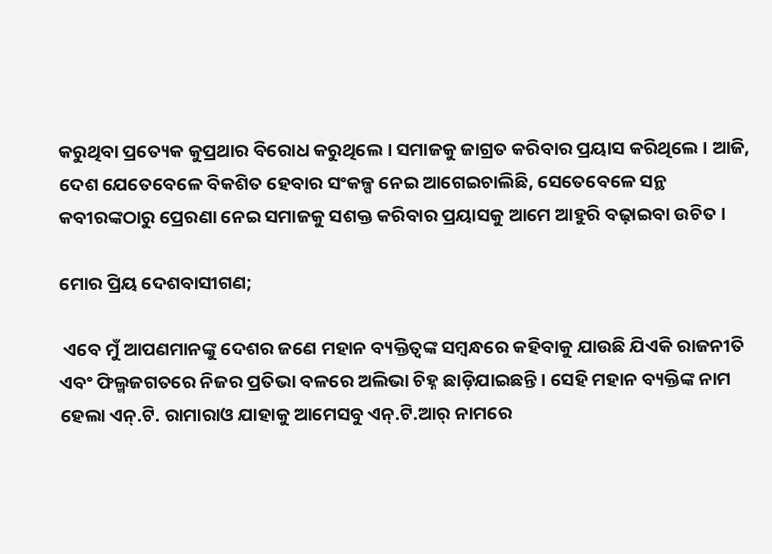କରୁଥିବା ପ୍ରତ୍ୟେକ କୁପ୍ରଥାର ବିରୋଧ କରୁଥିଲେ । ସମାଜକୁ ଜାଗ୍ରତ କରିବାର ପ୍ରୟାସ କରିଥିଲେ । ଆଜି, ଦେଶ ଯେତେବେଳେ ବିକଶିତ ହେବାର ସଂକଳ୍ପ ନେଇ ଆଗେଇଚାଲିଛି, ସେତେବେଳେ ସନ୍ଥ କବୀରଙ୍କଠାରୁ ପ୍ରେରଣା ନେଇ ସମାଜକୁ ସଶକ୍ତ କରିବାର ପ୍ରୟାସକୁ ଆମେ ଆହୁରି ବଢ଼ାଇବା ଉଚିତ ।

ମୋର ପ୍ରିୟ ଦେଶବାସୀଗଣ;

 ଏବେ ମୁଁ ଆପଣମାନଙ୍କୁ ଦେଶର ଜଣେ ମହାନ ବ୍ୟକ୍ତିତ୍ୱଙ୍କ ସମ୍ବନ୍ଧରେ କହିବାକୁ ଯାଉଛି ଯିଏକି ରାଜନୀତି ଏବଂ ଫିଲ୍ମଜଗତରେ ନିଜର ପ୍ରତିଭା ବଳରେ ଅଲିଭା ଚିହ୍ନ ଛାଡ଼ିଯାଇଛନ୍ତି । ସେହି ମହାନ ବ୍ୟକ୍ତିଙ୍କ ନାମ ହେଲା ଏନ୍‌.ଟି. ରାମାରାଓ ଯାହାକୁ ଆମେସବୁ ଏନ୍‌.ଟି.ଆର୍ ନାମରେ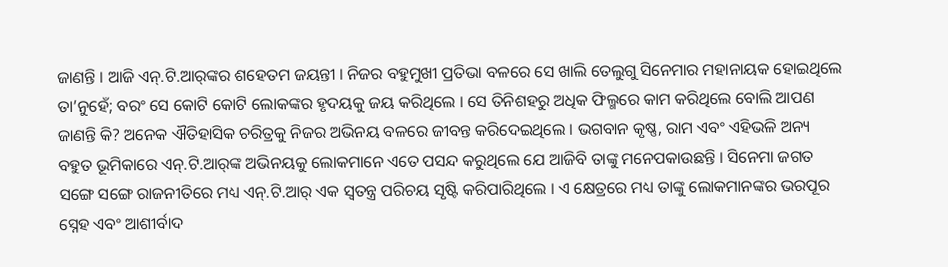ଜାଣନ୍ତି । ଆଜି ଏନ୍‌.ଟି.ଆର୍‌ଙ୍କର ଶହେତମ ଜୟନ୍ତୀ । ନିଜର ବହୁମୁଖୀ ପ୍ରତିଭା ବଳରେ ସେ ଖାଲି ତେଲୁଗୁ ସିନେମାର ମହାନାୟକ ହୋଇଥିଲେ ତା’ନୁହେଁ; ବରଂ ସେ କୋଟି କୋଟି ଲୋକଙ୍କର ହୃଦୟକୁ ଜୟ କରିଥିଲେ । ସେ ତିନିଶହରୁ ଅଧିକ ଫିଲ୍ମରେ କାମ କରିଥିଲେ ବୋଲି ଆପଣ ଜାଣନ୍ତି କି? ଅନେକ ଐତିହାସିକ ଚରିତ୍ରକୁ ନିଜର ଅଭିନୟ ବଳରେ ଜୀବନ୍ତ କରିଦେଇଥିଲେ । ଭଗବାନ କୃଷ୍ଣ, ରାମ ଏବଂ ଏହିଭଳି ଅନ୍ୟ ବହୁତ ଭୂମିକାରେ ଏନ୍‌.ଟି.ଆର୍‌ଙ୍କ ଅଭିନୟକୁ ଲୋକମାନେ ଏତେ ପସନ୍ଦ କରୁଥିଲେ ଯେ ଆଜିବି ତାଙ୍କୁ ମନେପକାଉଛନ୍ତି । ସିନେମା ଜଗତ ସଙ୍ଗେ ସଙ୍ଗେ ରାଜନୀତିରେ ମଧ୍ୟ ଏନ୍‌.ଟି.ଆର୍ ଏକ ସ୍ୱତନ୍ତ୍ର ପରିଚୟ ସୃଷ୍ଟି କରିପାରିଥିଲେ । ଏ କ୍ଷେତ୍ରରେ ମଧ୍ୟ ତାଙ୍କୁ ଲୋକମାନଙ୍କର ଭରପୂର ସ୍ନେହ ଏବଂ ଆଶୀର୍ବାଦ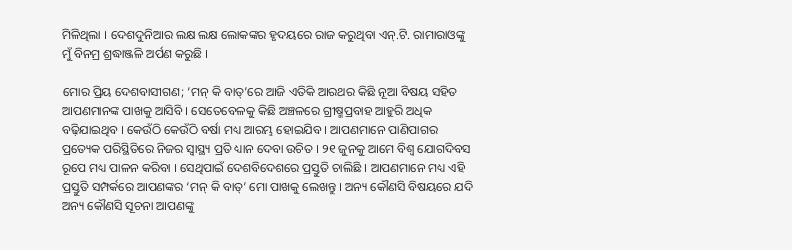ମିଳିଥିଲା । ଦେଶଦୁନିଆର ଲକ୍ଷ ଲକ୍ଷ ଲୋକଙ୍କର ହୃଦୟରେ ରାଜ କରୁଥିବା ଏନ୍‌.ଟି. ରାମାରାଓଙ୍କୁ ମୁଁ ବିନମ୍ର ଶ୍ରଦ୍ଧାଞ୍ଜଳି ଅର୍ପଣ କରୁଛି ।

ମୋର ପ୍ରିୟ ଦେଶବାସୀଗଣ; ‘ମନ୍ କି ବାତ୍‌’ରେ ଆଜି ଏତିକି ଆରଥର କିଛି ନୂଆ ବିଷୟ ସହିତ ଆପଣମାନଙ୍କ ପାଖକୁ ଆସିବି । ସେତେବେଳକୁ କିଛି ଅଞ୍ଚଳରେ ଗ୍ରୀଷ୍ମପ୍ରବାହ ଆହୁରି ଅଧିକ ବଢ଼ିଯାଇଥିବ । କେଉଁଠି କେଉଁଠି ବର୍ଷା ମଧ୍ୟ ଆରମ୍ଭ ହୋଇଯିବ । ଆପଣମାନେ ପାଣିପାଗର ପ୍ରତ୍ୟେକ ପରିସ୍ଥିତିରେ ନିଜର ସ୍ୱାସ୍ଥ୍ୟ ପ୍ରତି ଧ୍ୟାନ ଦେବା ଉଚିତ । ୨୧ ଜୁନକୁ ଆମେ ବିଶ୍ୱ ଯୋଗଦିବସ ରୂପେ ମଧ୍ୟ ପାଳନ କରିବା । ସେଥିପାଇଁ ଦେଶବିଦେଶରେ ପ୍ରସ୍ତୁତି ଚାଲିଛି । ଆପଣମାନେ ମଧ୍ୟ ଏହି ପ୍ରସ୍ତୁତି ସମ୍ପର୍କରେ ଆପଣଙ୍କର ‘ମନ୍ କି ବାତ୍‌’ ମୋ ପାଖକୁ ଲେଖନ୍ତୁ । ଅନ୍ୟ କୌଣସି ବିଷୟରେ ଯଦି ଅନ୍ୟ କୌଣସି ସୂଚନା ଆପଣଙ୍କୁ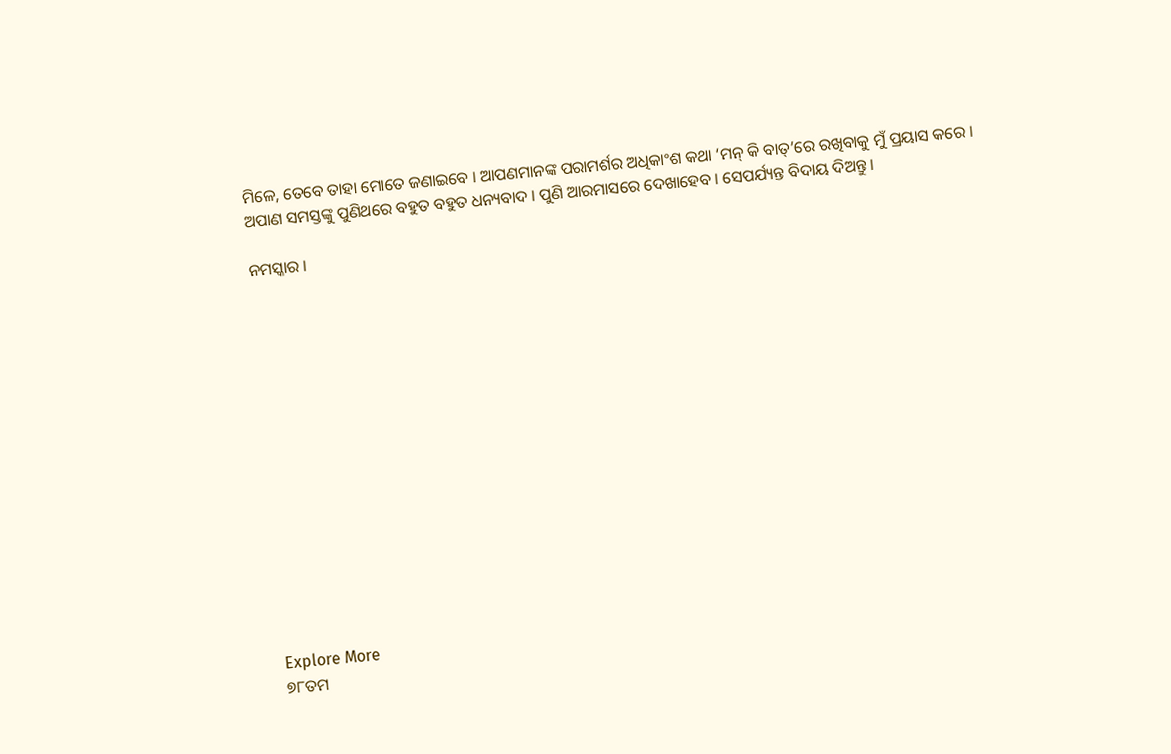ମିଳେ, ତେବେ ତାହା ମୋତେ ଜଣାଇବେ । ଆପଣମାନଙ୍କ ପରାମର୍ଶର ଅଧିକାଂଶ କଥା ‘ମନ୍ କି ବାତ୍‌’ରେ ରଖିବାକୁ ମୁଁ ପ୍ରୟାସ କରେ । ଅପାଣ ସମସ୍ତଙ୍କୁ ପୁଣିଥରେ ବହୁତ ବହୁତ ଧନ୍ୟବାଦ । ପୁଣି ଆରମାସରେ ଦେଖାହେବ । ସେପର୍ଯ୍ୟନ୍ତ ବିଦାୟ ଦିଅନ୍ତୁ ।

ନମସ୍କାର ।















Explore More
୭୮ତମ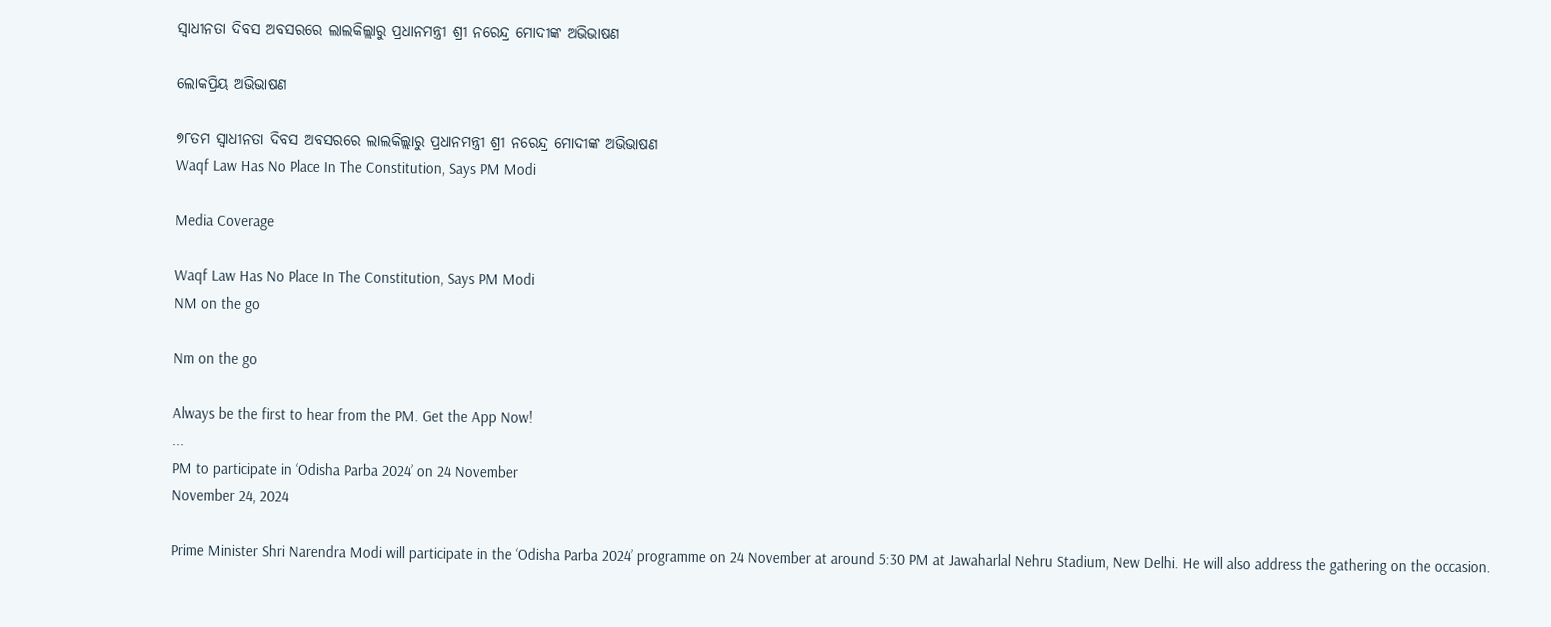ସ୍ୱାଧୀନତା ଦିବସ ଅବସରରେ ଲାଲକିଲ୍ଲାରୁ ପ୍ରଧାନମନ୍ତ୍ରୀ ଶ୍ରୀ ନରେନ୍ଦ୍ର ମୋଦୀଙ୍କ ଅଭିଭାଷଣ

ଲୋକପ୍ରିୟ ଅଭିଭାଷଣ

୭୮ତମ ସ୍ୱାଧୀନତା ଦିବସ ଅବସରରେ ଲାଲକିଲ୍ଲାରୁ ପ୍ରଧାନମନ୍ତ୍ରୀ ଶ୍ରୀ ନରେନ୍ଦ୍ର ମୋଦୀଙ୍କ ଅଭିଭାଷଣ
Waqf Law Has No Place In The Constitution, Says PM Modi

Media Coverage

Waqf Law Has No Place In The Constitution, Says PM Modi
NM on the go

Nm on the go

Always be the first to hear from the PM. Get the App Now!
...
PM to participate in ‘Odisha Parba 2024’ on 24 November
November 24, 2024

Prime Minister Shri Narendra Modi will participate in the ‘Odisha Parba 2024’ programme on 24 November at around 5:30 PM at Jawaharlal Nehru Stadium, New Delhi. He will also address the gathering on the occasion.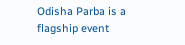Odisha Parba is a flagship event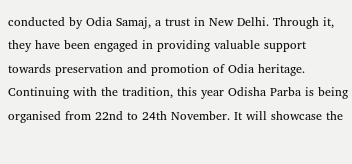conducted by Odia Samaj, a trust in New Delhi. Through it, they have been engaged in providing valuable support towards preservation and promotion of Odia heritage. Continuing with the tradition, this year Odisha Parba is being organised from 22nd to 24th November. It will showcase the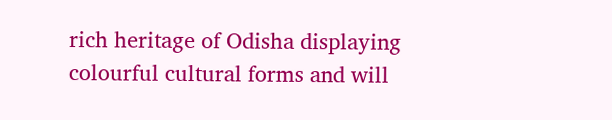rich heritage of Odisha displaying colourful cultural forms and will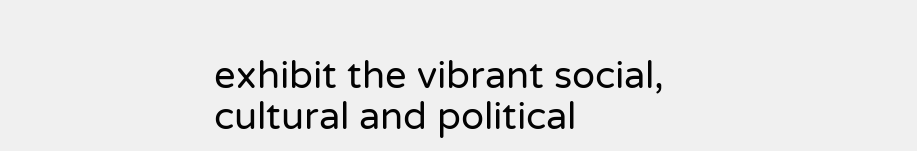exhibit the vibrant social, cultural and political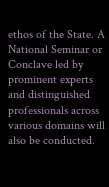ethos of the State. A National Seminar or Conclave led by prominent experts and distinguished professionals across various domains will also be conducted.